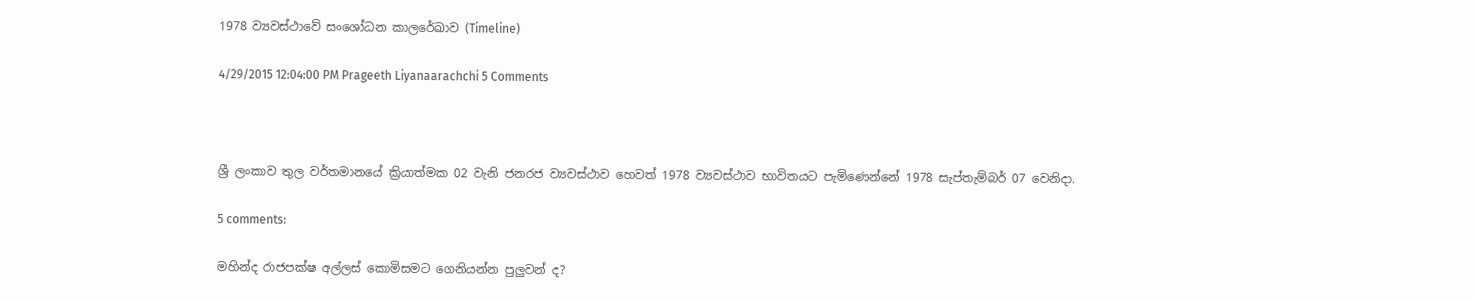1978 ව්‍යවස්ථාවේ සංශෝධන කාලරේඛාව (Timeline)

4/29/2015 12:04:00 PM Prageeth Liyanaarachchi 5 Comments



ශ්‍රී ලංකාව තුල වර්තමානයේ ක්‍රියාත්මක 02 වැනි ජනරජ ව්‍යවස්ථාව හෙවත් 1978 ව්‍යවස්ථාව භාවිතයට පැමිණෙන්නේ 1978 සැප්තැම්බර් 07 වෙනිදා.

5 comments:

මහින්ද රාජපක්ෂ අල්ලස් කොමිසමට ගෙනියන්න පුලුවන් ද?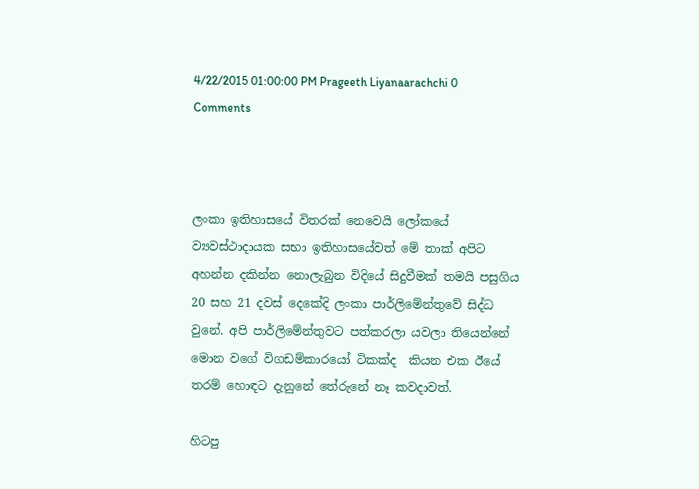4/22/2015 01:00:00 PM Prageeth Liyanaarachchi 0 Comments



ලංකා ඉතිහාසයේ විතරක් නෙවෙයි ලෝකයේ ව්‍යවස්ථාදායක සභා ඉතිහාසයේවත් මේ තාක් අපිට අහන්න දකින්න නොලැබුන විදියේ සිදුවීමක් තමයි පසුගිය 20 සහ 21 දවස් දෙකේදි ලංකා පාර්ලිමේන්තුවේ සිද්ධ වුනේ. අපි පාර්ලිමේන්තුවට පත්කරලා යවලා තියෙන්නේ මොන වගේ විගඩම්කාරයෝ ටිකක්ද  කියන එක ඊයේ තරම් හොඳට දැනුනේ තේරුනේ නෑ කවදාවත්.

හිටපු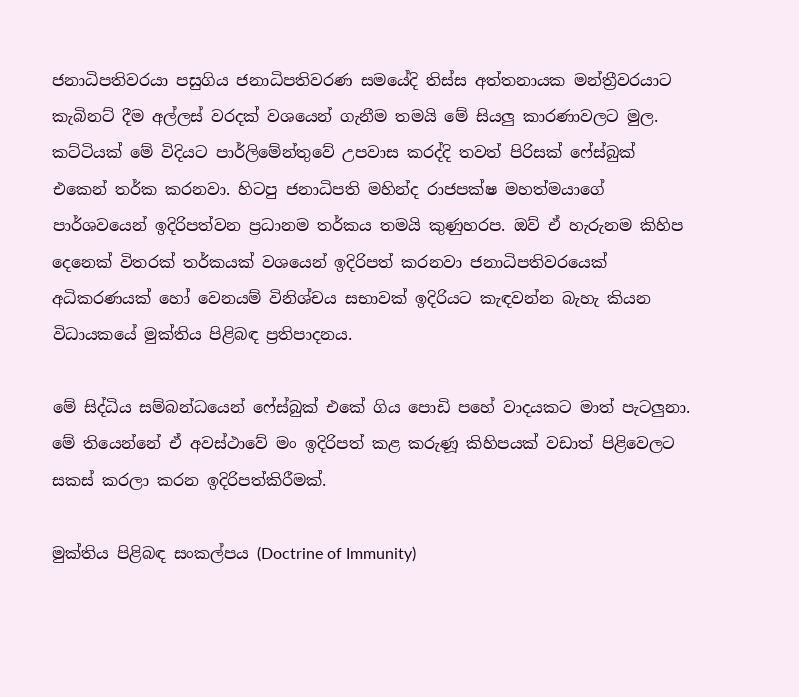ජනාධිපතිවරයා පසුගිය ජනාධිපතිවරණ සමයේදි තිස්ස අත්තනායක මන්ත්‍රීවරයාට කැබිනට් දීම අල්ලස් වරදක් වශයෙන් ගැනීම තමයි මේ සියලු කාරණාවලට මුල. කට්ටියක් මේ විදියට පාර්ලිමේන්තුවේ උපවාස කරද්දි තවත් පිරිසක් ෆේස්බුක් එකෙන් තර්ක කරනවා. හිටපු ජනාධිපති මහින්ද රාජපක්ෂ මහත්මයාගේ පාර්ශවයෙන් ඉදිරිපත්වන ප්‍රධානම තර්කය තමයි කුණුහරප. ඔව් ඒ හැරුනම කිහිප දෙනෙක් විතරක් තර්කයක් වශයෙන් ඉදිරිපත් කරනවා ජනාධිපතිවරයෙක් අධිකරණයක් හෝ වෙනයම් විනිශ්චය සභාවක් ඉදිරියට කැඳවන්න බැහැ කියන විධායකයේ මුක්තිය පිළිබඳ ප්‍රතිපාදනය.

මේ සිද්ධිය සම්බන්ධයෙන් ෆේස්බුක් එකේ ගිය පොඩි පහේ වාදයකට මාත් පැටලුනා. මේ තියෙන්නේ ඒ අවස්ථාවේ මං ඉදිරිපත් කළ කරුණූ කිහිපයක් වඩාත් පිළිවෙලට සකස් කරලා කරන ඉදිරිපත්කිරීමක්.

මුක්තිය පිළිබඳ සංකල්පය (Doctrine of Immunity)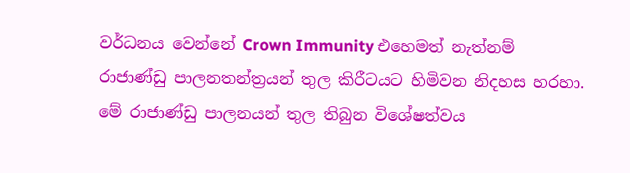වර්ධනය වෙන්නේ Crown Immunity එහෙමත් නැත්නම් රාජාණ්ඩු පාලනතන්ත්‍රයන් තුල කිරීටයට හිමිවන නිදහස හරහා. මේ රාජාණ්ඩු පාලනයන් තුල තිබුන විශේෂත්වය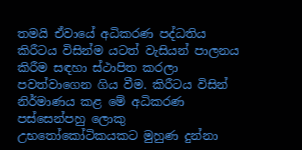තමයි ඒවායේ අධිකරණ පද්ධතිය කිරීටය විසින්ම යටත් වැසියන් පාලනය කිරීම සඳහා ස්ථාපිත කරලා පවත්වාගෙන ගිය වීම. කිරීටය විසින් නිර්මාණය කළ මේ අධිකරණ පස්සෙන්පහු ලොකු උභතෝකෝටිකයකට මුහුණ දුන්නා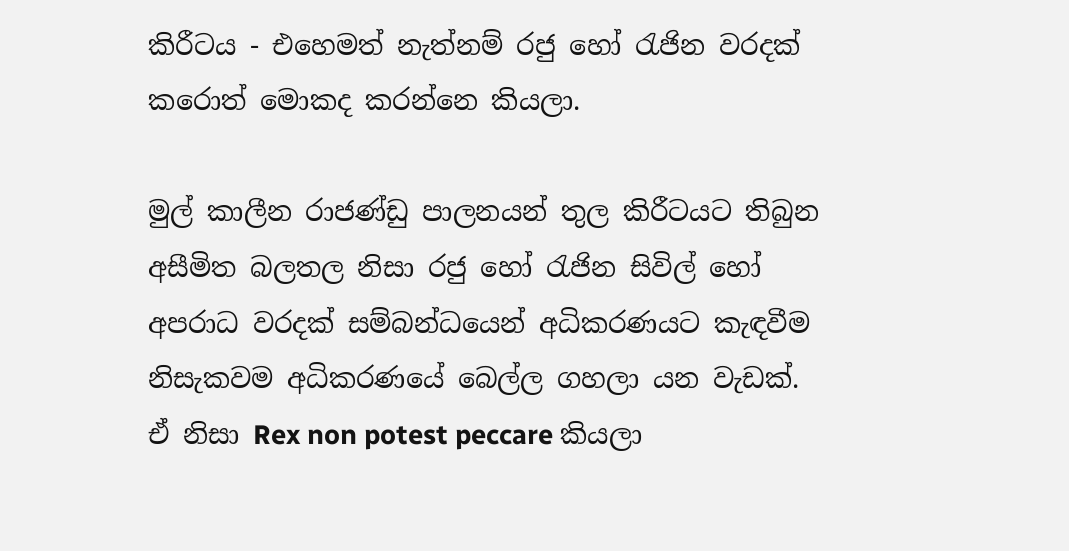කිරීටය - එහෙමත් නැත්නම් රජු හෝ රැජින වරදක් කරොත් මොකද කරන්නෙ කියලා.

මුල් කාලීන රාජණ්ඩු පාලනයන් තුල කිරීටයට තිබුන අසීමිත බලතල නිසා රජු හෝ රැජින සිවිල් හෝ අපරාධ වරදක් සම්බන්ධයෙන් අධිකරණයට කැඳවීම නිසැකවම අධිකරණයේ බෙල්ල ගහලා යන වැඩක්. ඒ නිසා Rex non potest peccare කියලා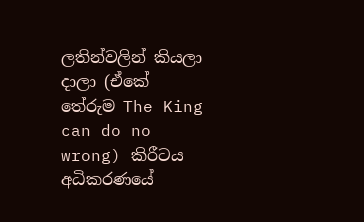ලතින්වලින් කියලා දාලා (ඒකේ තේරුම The King can do no wrong) කිරීටය අධිකරණයේ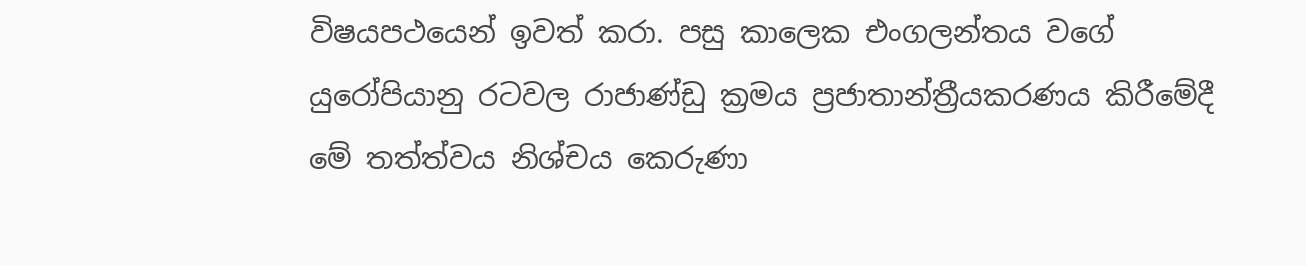විෂයපථයෙන් ඉවත් කරා. පසු කාලෙක එංගලන්තය වගේ යුරෝපියානු රටවල රාජාණ්ඩු ක්‍රමය ප්‍රජාතාන්ත්‍රීයකරණය කිරීමේදී මේ තත්ත්වය නිශ්චය කෙරුණා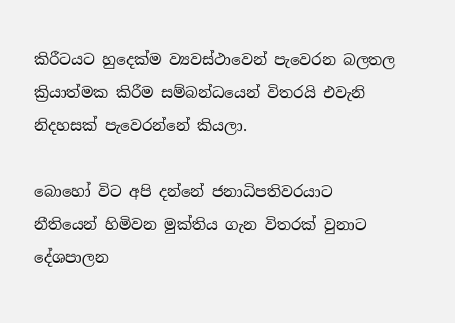කිරීටයට හුදෙක්ම ව්‍යවස්ථාවෙන් පැවෙරන බලතල ක්‍රියාත්මක කිරීම සම්බන්ධයෙන් විතරයි එවැනි නිදහසක් පැවෙරන්නේ කියලා.

බොහෝ විට අපි දන්නේ ජනාධිපතිවරයාට නීතියෙන් හිමිවන මුක්තිය ගැන විතරක් වුනාට දේශපාලන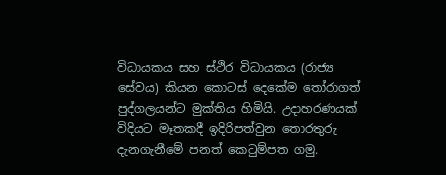විධායකය සහ ස්ථිර විධායකය (රාජ්‍ය සේවය) කියන කොටස් දෙකේම තෝරාගත් පුද්ගලයන්ට මුක්තිය හිමියි. උදාහරණයක් විදියට මෑතකදී ඉදිරිපත්වුන තොරතුරු දැනගැනීමේ පනත් කෙටුම්පත ගමු.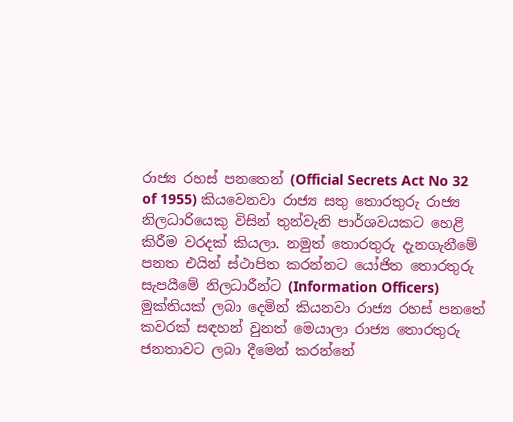රාජ්‍ය රහස් පනතෙන් (Official Secrets Act No 32 of 1955) කියවෙනවා රාජ්‍ය සතු තොරතුරු රාජ්‍ය නිලධාරියෙකු විසින් තුන්වැනි පාර්ශවයකට හෙළි කිරීම වරදක් කියලා. නමුත් තොරතුරු දැනගැනීමේ පනත එයින් ස්ථාපිත කරන්නට යෝජිත තොරතුරු සැපයීමේ නිලධාරීන්ට (Information Officers) මුක්තියක් ලබා දෙමින් කියනවා රාජ්‍ය රහස් පනතේ කවරක් සඳහන් වුනත් මෙයාලා රාජ්‍ය තොරතුරු ජනතාවට ලබා දීමෙන් කරන්නේ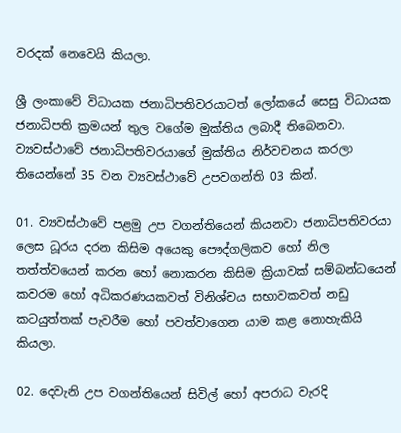වරදක් නෙවෙයි කියලා.

ශ්‍රී ලංකාවේ විධායක ජනාධිපතිවරයාටත් ලෝකයේ සෙසු විධායක ජනාධිපති ක්‍රමයන් තුල වගේම මුක්තිය ලබාදී තිබෙනවා. ව්‍යවස්ථාවේ ජනාධිපතිවරයාගේ මුක්තිය නිර්වචනය කරලා තියෙන්නේ 35 වන ව්‍යවස්ථාවේ උපවගන්ති 03 කින්.

01. ව්‍යවස්ථාවේ පළමු උප වගන්තියෙන් කියනවා ජනාධිපතිවරයා ලෙස ධූරය දරන කිසිම අයෙකු පෞද්ගලිකව හෝ නිල තත්ත්වයෙන් කරන හෝ නොකරන කිසිම ක්‍රියාවක් සම්බන්ධයෙන් කවරම හෝ අධිකරණයකවත් විනිශ්චය සභාවකවත් නඩු කටයුත්තක් පැවරීම හෝ පවත්වාගෙන යාම කළ නොහැකියි කියලා.

02. දෙවැනි උප වගන්තියෙන් සිවිල් හෝ අපරාධ වැරදි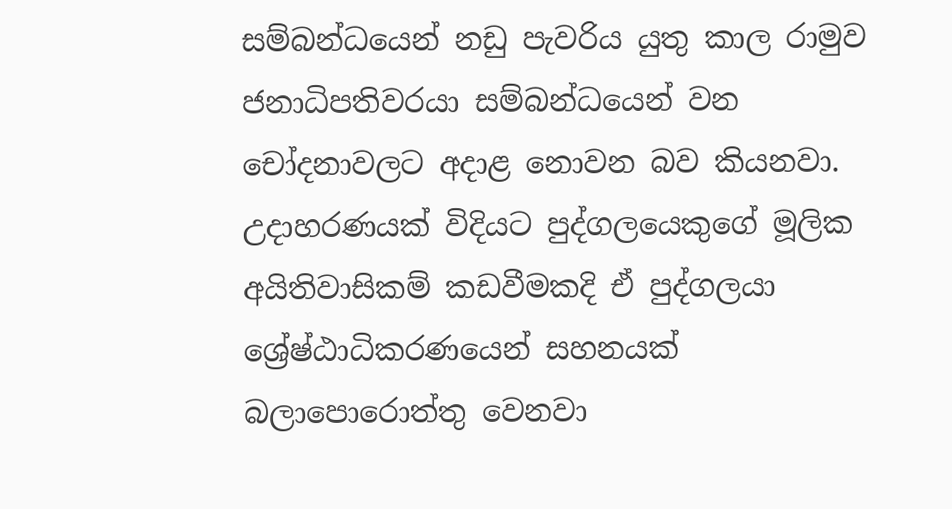සම්බන්ධයෙන් නඩු පැවරිය යුතු කාල රාමුව ජනාධිපතිවරයා සම්බන්ධයෙන් වන චෝදනාවලට අදාළ නොවන බව කියනවා. උදාහරණයක් විදියට පුද්ගලයෙකුගේ මූලික අයිතිවාසිකම් කඩවීමකදි ඒ පුද්ගලයා ශ්‍රේෂ්ඨාධිකරණයෙන් සහනයක් බලාපොරොත්තු වෙනවා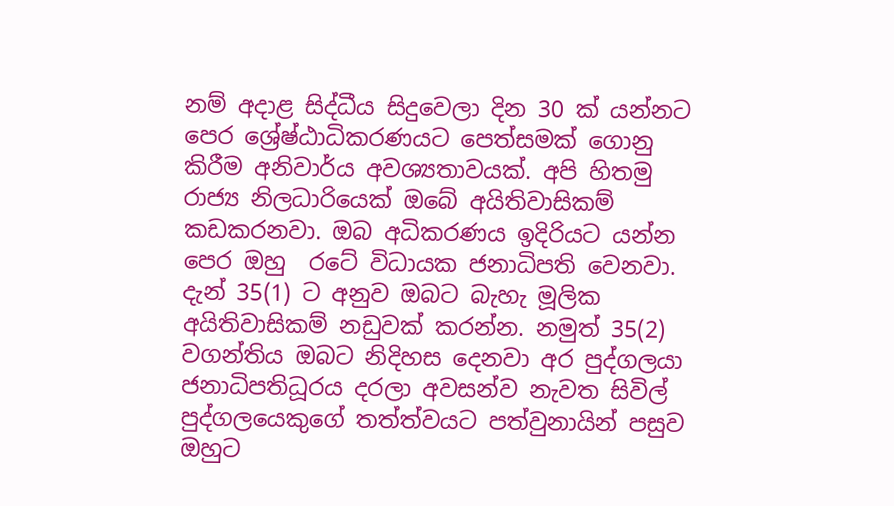නම් අදාළ සිද්ධීය සිදුවෙලා දින 30 ක් යන්නට පෙර ශ්‍රේෂ්ඨාධිකරණයට පෙත්සමක් ගොනු කිරීම අනිවාර්ය අවශ්‍යතාවයක්. අපි හිතමු රාජ්‍ය නිලධාරියෙක් ඔබේ අයිතිවාසිකම් කඩකරනවා. ඔබ අධිකරණය ඉදිරියට යන්න පෙර ඔහු  රටේ විධායක ජනාධිපති වෙනවා. දැන් 35(1) ට අනුව ඔබට බැහැ මූලික අයිතිවාසිකම් නඩුවක් කරන්න. නමුත් 35(2) වගන්තිය ඔබට නිදිහස දෙනවා අර පුද්ගලයා ජනාධිපතිධූරය දරලා අවසන්ව නැවත සිවිල් පුද්ගලයෙකුගේ තත්ත්වයට පත්වුනායින් පසුව ඔහුට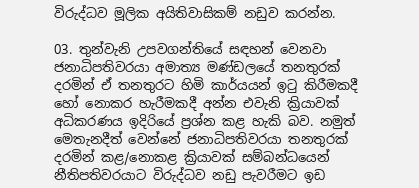විරුද්ධව මූලික අයිතිවාසිකම් නඩුව කරන්න.

03. තුන්වැනි උපවගන්තියේ සඳහන් වෙනවා ජනාධිපතිවරයා අමාත්‍ය මණ්ඩලයේ තනතුරක් දරමින් ඒ තනතුරට හිමි කාර්යයන් ඉටු කිරීමකදී  හෝ නොකර හැරීමකදී අන්න එවැනි ක්‍රියාවක් අධිකරණය ඉදිරියේ ප්‍රශ්න කළ හැකි බව. නමුත් මෙතැනදීත් වෙන්නේ ජනාධිපතිවරයා තනතුරක් දරමින් කළ/නොකළ ක්‍රියාවක් සම්බන්ධයෙන් නීතිපතිවරයාට විරුද්ධව නඩු පැවරීමට ඉඩ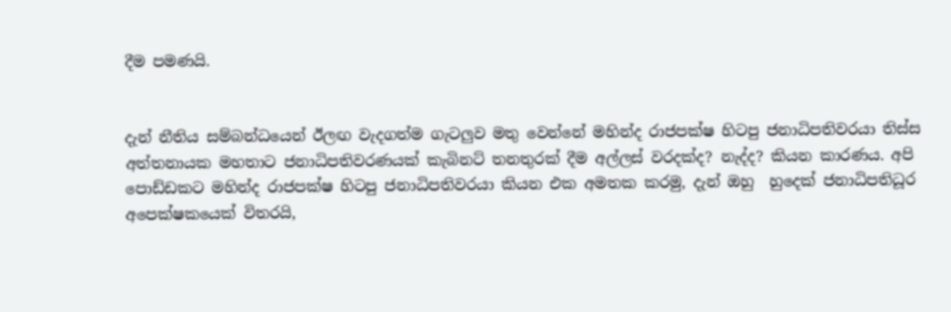දීම පමණයි.


දැන් නීතිය සම්බන්ධයෙන් ඊලඟ වැදගත්ම ගැටලුව මතු වෙන්නේ මහින්ද රාජපක්ෂ හිටපු ජනාධිපතිවරයා තිස්ස අත්තනායක මහතාට ජනාධිපතිවරණයක් කැබිනට් තනතුරක් දීම අල්ලස් වරදක්ද? නැද්ද? කියන කාරණය. අපි පොඩ්ඩකට මහින්ද රාජපක්ෂ හිටපු ජනාධිපතිවරයා කියන එක අමතක කරමු, දැන් ඔහු  හුදෙක් ජනාධිපතිධූර අපෙක්ෂකයෙක් විතරයි,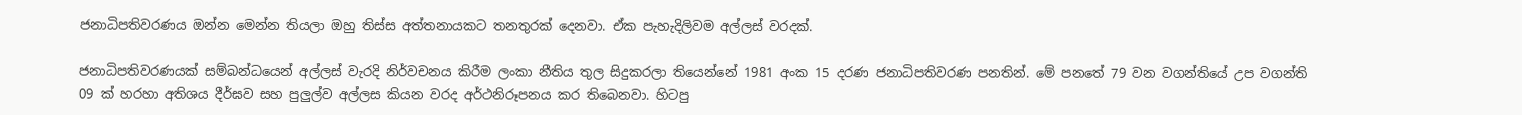ජනාධිපතිවරණය ඔන්න මෙන්න තියලා ඔහු තිස්ස අත්තනායකට තනතුරක් දෙනවා. ඒක පැහැදිලිවම අල්ලස් වරදක්.

ජනාධිපතිවරණයක් සම්බන්ධයෙන් අල්ලස් වැරදි නිර්වචනය කිරීම ලංකා නීතිය තුල සිදුකරලා තියෙන්නේ 1981 අංක 15 දරණ ජනාධිපතිවරණ පනතින්. මේ පනතේ 79 වන වගන්තියේ උප වගන්ති 09 ක් හරහා අතිශය දීර්ඝව සහ පුලුල්ව අල්ලස කියන වරද අර්ථනිරූපනය කර තිබෙනවා. හිටපු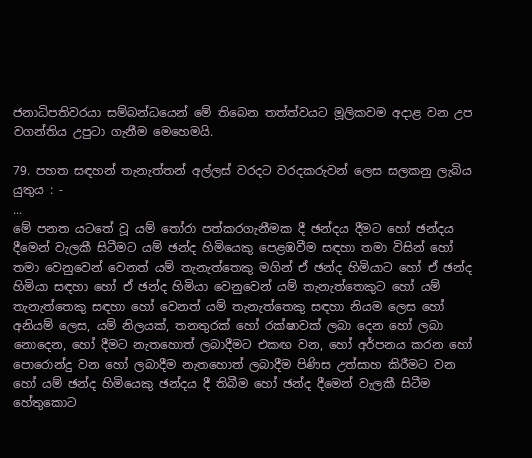ජනාධිපතිවරයා සම්බන්ධයෙන් මේ තිබෙන තත්ත්වයට මූලිකවම අදාළ වන උප වගන්තිය උපුටා ගැනීම මෙහෙමයි.

79. පහත සඳහන් තැනැත්තන් අල්ලස් වරදට වරදකරුවන් ලෙස සලකනු ලැබිය යුතුය : -
...
මේ පනත යටතේ වූ යම් තෝරා පත්කරගැනීමක දී ඡන්දය දීමට හෝ ඡන්දය දීමෙන් වැලකී සිටීමට යම් ඡන්ද හිමියෙකු පෙළඹවීම සඳහා තමා විසින් හෝ තමා වෙනුවෙන් වෙනත් යම් තැනැත්තෙකු මගින් ඒ ඡන්ද හිමියාට හෝ ඒ ඡන්ද හිමියා සඳහා හෝ ඒ ඡන්ද හිමියා වෙනුවෙන් යම් තැනැත්තෙකුට හෝ යම් තැනැත්තෙකු සඳහා හෝ වෙනත් යම් තැනැත්තෙකු සඳහා නියම ලෙස හෝ අනියම් ලෙස, යම් නිලයක්, තනතුරක් හෝ රක්ෂාවක් ලබා දෙන හෝ ලබා නොදෙන, හෝ දීමට නැතහොත් ලබාදීමට එකඟ වන, හෝ අර්පනය කරන හෝ පොරොන්දු වන හෝ ලබාදීම නැතහොත් ලබාදීම පිණිස උත්සාහ කිරීමට වන හෝ යම් ඡන්ද හිමියෙකු ඡන්දය දී තිබීම හෝ ඡන්ද දීමෙන් වැලකී සිටීම හේතුකොට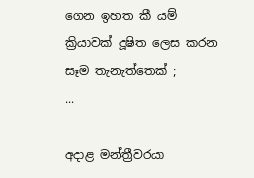ගෙන ඉහත කී යම් ක්‍රියාවක් දූෂිත ලෙස කරන සෑම තැනැත්තෙක් ;
...

අදාළ මන්ත්‍රීවරයා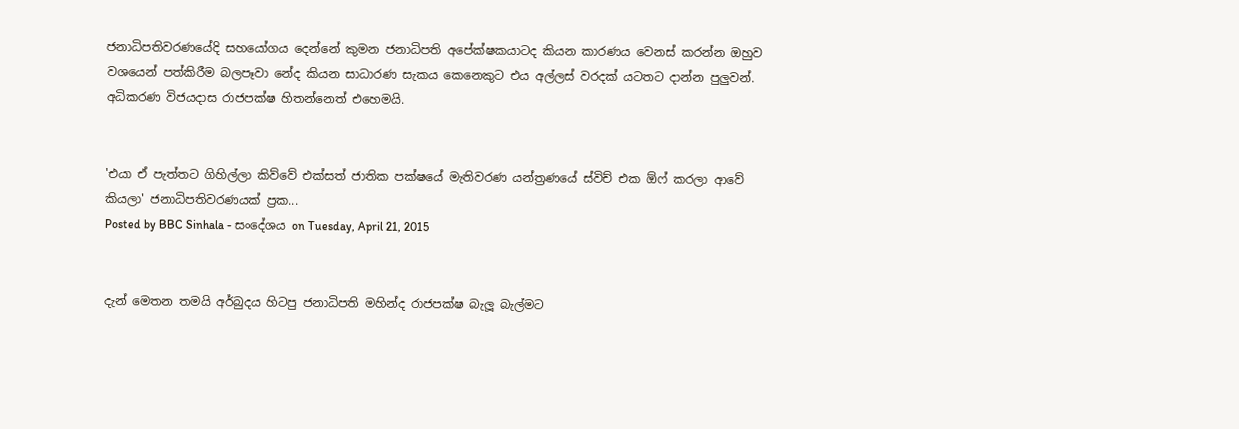ජනාධිපතිවරණයේදි සහයෝගය දෙන්නේ කුමන ජනාධිපති අපේක්ෂකයාටද කියන කාරණය වෙනස් කරන්න ඔහුව වශයෙන් පත්කිරීම බලපෑවා නේද කියන සාධාරණ සැකය කෙනෙකුට එය අල්ලස් වරදක් යටතට දාන්න පුලුවන්. අධිකරණ විජයදාස රාජපක්ෂ හිතන්නෙත් එහෙමයි.


'එයා ඒ පැත්තට ගිහිල්ලා කිව්වේ එක්සත් ජාතික පක්ෂයේ මැතිවරණ යන්ත්‍රණයේ ස්විච් එක ඕෆ් කරලා ආවේ කියලා' ජනාධිපතිවරණයක් ප්‍රක...
Posted by BBC Sinhala - සංදේශය on Tuesday, April 21, 2015


දැන් මෙතන තමයි අර්බුදය හිටපු ජනාධිපති මහින්ද රාජපක්ෂ බැලූ බැල්මට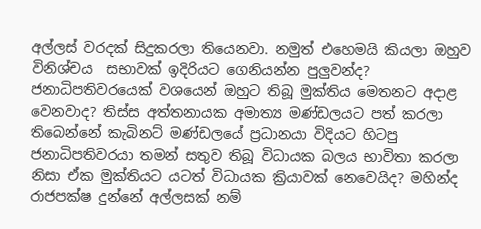අල්ලස් වරදක් සිදුකරලා තියෙනවා. නමුත් එහෙමයි කියලා ඔහුව විනිශ්චය  සභාවක් ඉදිරියට ගෙනියන්න පුලුවන්ද? ජනාධිපතිවරයෙක් වශයෙන් ඔහුට තිබූ මුක්තිය මෙතනට අදාළ වෙනවාද? තිස්ස අත්තනායක අමාත්‍ය මණ්ඩලයට පත් කරලා තිබෙන්නේ කැබිනට් මණ්ඩලයේ ප්‍රධානයා විදියට හිටපු ජනාධිපතිවරයා තමන් සතුව තිබූ විධායක බලය භාවිතා කරලා නිසා ඒක මුක්තියට යටත් විධායක ක්‍රියාවක් නෙවෙයිද? මහින්ද රාජපක්ෂ දුන්නේ අල්ලසක් නම්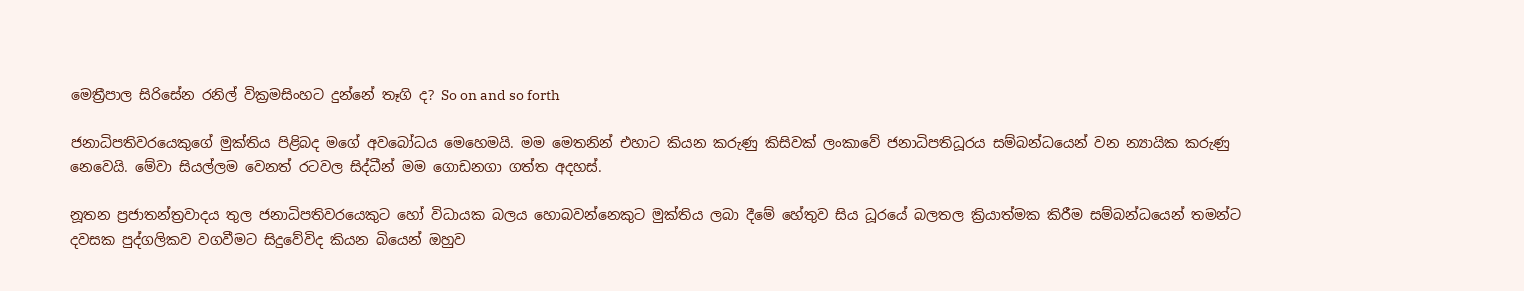මෙත්‍රීපාල සිරිසේන රනිල් වික්‍රමසිංහට දුන්නේ තෑගි ද? So on and so forth

ජනාධිපතිවරයෙකුගේ මුක්තිය පිළිබද මගේ අවබෝධය මෙහෙමයි. මම මෙතනින් එහාට කියන කරුණු කිසිවක් ලංකාවේ ජනාධිපතිධූරය සම්බන්ධයෙන් වන න්‍යායික කරුණු නෙවෙයි. මේවා සියල්ලම වෙනත් රටවල සිද්ධීන් මම ගොඩනගා ගත්ත අදහස්.

නූතන ප්‍රජාතන්ත්‍රවාදය තුල ජනාධිපතිවරයෙකුට හෝ විධායක බලය හොබවන්නෙකුට මුක්තිය ලබා දීමේ හේතුව සිය ධූරයේ බලතල ක්‍රියාත්මක කිරීම සම්බන්ධයෙන් තමන්ට දවසක පුද්ගලිකව වගවීමට සිදුවේවිද කියන බියෙන් ඔහුව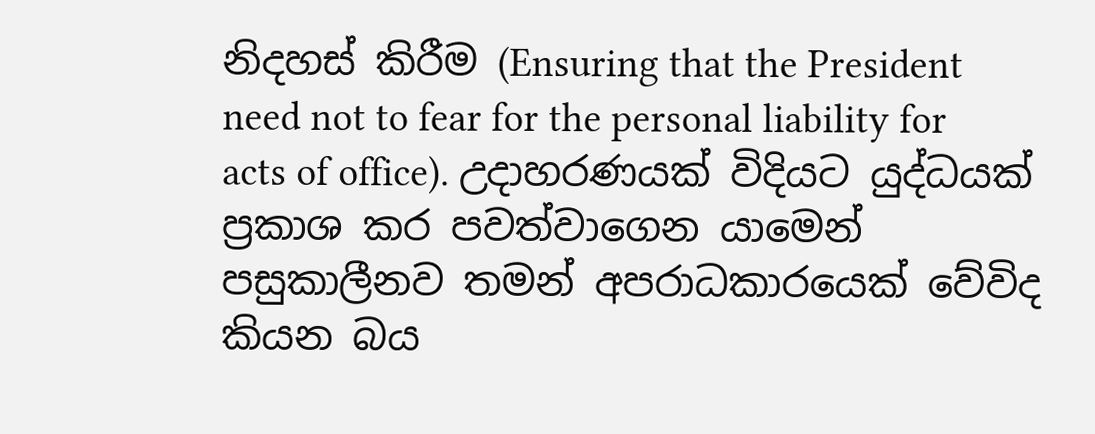නිදහස් කිරීම (Ensuring that the President need not to fear for the personal liability for acts of office). උදාහරණයක් විදියට යුද්ධයක් ප්‍රකාශ කර පවත්වාගෙන යාමෙන් පසුකාලීනව තමන් අපරාධකාරයෙක් වේවිද කියන බය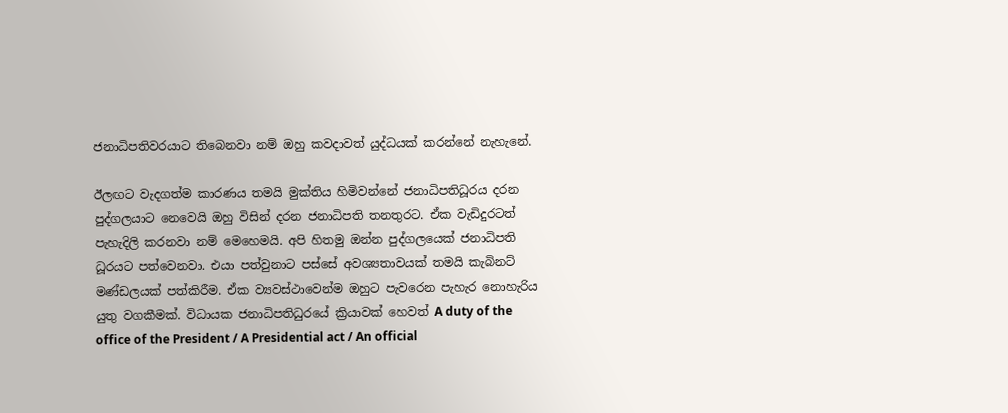ජනාධිපතිවරයාට තිබෙනවා නම් ඔහු කවදාවත් යුද්ධයක් කරන්නේ නැහැනේ.

ඊලඟට වැදගත්ම කාරණය තමයි මුක්තිය හිමිවන්නේ ජනාධිපතිධූරය දරන පුද්ගලයාට නෙවෙයි ඔහු විසින් දරන ජනාධිපති තනතුරට. ඒක වැඩිදුරටත් පැහැදිලි කරනවා නම් මෙහෙමයි. අපි හිතමු ඔන්න පුද්ගලයෙක් ජනාධිපති ධූරයට පත්වෙනවා. එයා පත්වුනාට පස්සේ අවශ්‍යතාවයක් තමයි කැබිනට් මණ්ඩලයක් පත්කිරීම. ඒක ව්‍යවස්ථාවෙන්ම ඔහුට පැවරෙන පැහැර නොහැරිය යුතු වගකීමක්. විධායක ජනාධිපතිධුරයේ ක්‍රියාවක් හෙවත් A duty of the office of the President / A Presidential act / An official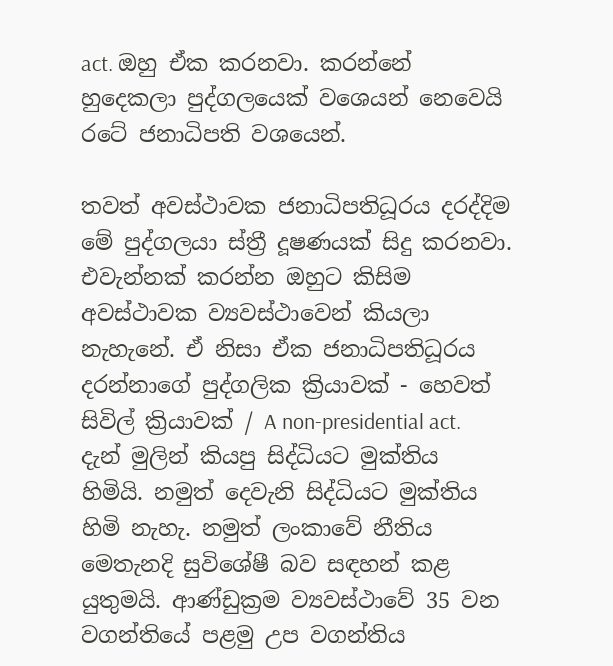act. ඔහු ඒක කරනවා. කරන්නේ හුදෙකලා පුද්ගලයෙක් වශෙයන් නෙවෙයි රටේ ජනාධිපති වශයෙන්.

තවත් අවස්ථාවක ජනාධිපතිධූරය දරද්දිම මේ පුද්ගලයා ස්ත්‍රී දූෂණයක් සිදු කරනවා. එවැන්නක් කරන්න ඔහුට කිසිම අවස්ථාවක ව්‍යවස්ථාවෙන් කියලා නැහැනේ. ඒ නිසා ඒක ජනාධිපතිධූරය දරන්නාගේ පුද්ගලික ක්‍රියාවක් - හෙවත් සිවිල් ක්‍රියාවක් / A non-presidential act. දැන් මුලින් කියපු සිද්ධියට මුක්තිය හිමියි. නමුත් දෙවැනි සිද්ධියට මුක්තිය හිමි නැහැ. නමුත් ලංකාවේ නීතිය මෙතැනදි සුවිශේෂී බව සඳහන් කළ යුතුමයි. ආණ්ඩුක්‍රම ව්‍යවස්ථාවේ 35 වන වගන්තියේ පළමු උප වගන්තිය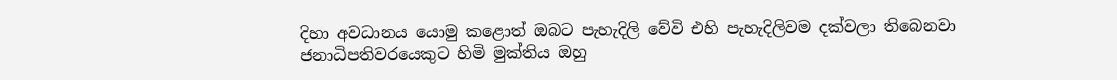දිහා අවධානය යොමු කළොත් ඔබට පැහැදිලි වේවි එහි පැහැදිලිවම දක්වලා තිබෙනවා ජනාධිපතිවරයෙකුට හිමි මුක්තිය ඔහු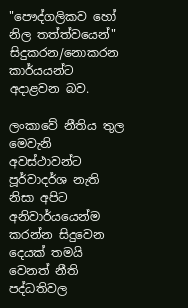"පෞද්ගලිකව හෝ නිල තත්ත්වයෙන්" සිදුකරන/නොකරන කාර්යයන්ට අදාළවන බව.

ලංකාවේ නීතිය තුල මෙවැනි අවස්ථාවන්ට පූර්වාදර්ශ නැති නිසා අපිට අනිවාර්යයෙන්ම කරන්න සිදුවෙන දෙයක් තමයි වෙනත් නීති පද්ධතිවල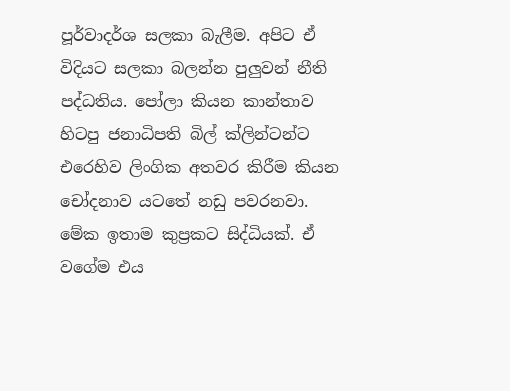පූර්වාදර්ශ සලකා බැලීම. අපිට ඒ විදියට සලකා බලන්න පුලුවන් නීති පද්ධතිය. පෝලා කියන කාන්තාව හිටපු ජනාධිපති බිල් ක්ලින්ටන්ට එරෙහිව ලිංගික අතවර කිරීම කියන චෝදනාව යටතේ නඩු පවරනවා. මේක ඉතාම කුප්‍රකට සිද්ධියක්. ඒ වගේම එය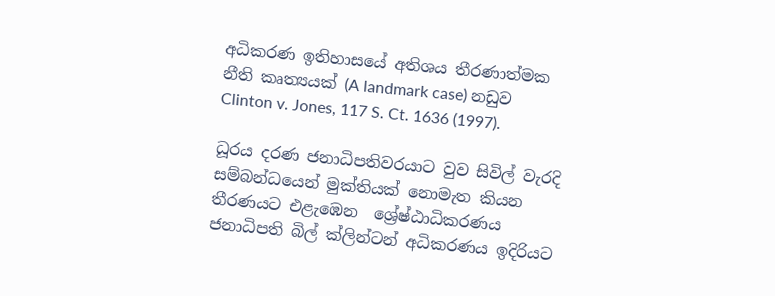අධිකරණ ඉතිහාසයේ අතිශය තීරණාත්මක නීති කෘත්‍යයක් (A landmark case) නඩුව Clinton v. Jones, 117 S. Ct. 1636 (1997).

ධූරය දරණ ජනාධිපතිවරයාට වුව සිවිල් වැරදි සම්බන්ධයෙන් මුක්තියක් නොමැත කියන තීරණයට එළැඹෙන  ශ්‍රේෂ්ඨාධිකරණය ජනාධිපති බිල් ක්ලින්ටන් අධිකරණය ඉදිරියට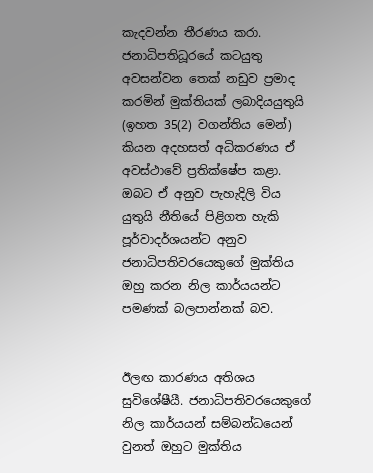කැදවන්න තීරණය කරා. ජනාධිපතිධූරයේ කටයුතු අවසන්වන තෙක් නඩුව ප්‍රමාද කරමින් මුක්තියක් ලබාදියයුතුයි (ඉහත 35(2) වගන්තිය මෙන්) කියන අදහසත් අධිකරණය ඒ අවස්ථාවේ ප්‍රතික්ෂේප කළා. ඔබට ඒ අනුව පැහැදිලි විය යුතුයි නීතියේ පිළිගත හැකි පූර්වාදර්ශයන්ට අනුව ජනාධිපතිවරයෙකුගේ මුක්තිය ඔහු කරන නිල කාර්යයන්ට පමණක් බලපාන්නක් බව.


ඊලඟ කාරණය අතිශය සුවිශේෂීයී. ජනාධිපතිවරයෙකුගේ නිල කාර්යයන් සම්බන්ධයෙන් වුනත් ඔහුට මුක්තිය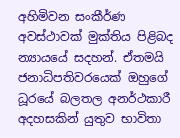අහිමිවන සංකීර්ණ අවස්ථාවක් මුක්තිය පිළිබද න්‍යායයේ සදහන්. ඒතමයි ජනාධිපතිවරයෙක් ඔහුගේ ධූරයේ බලතල අනර්ථකාරී අදහසකින් යුතුව භාවිතා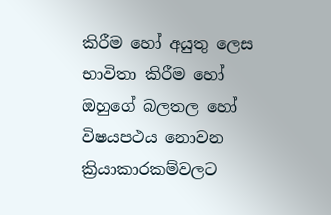කිරීම හෝ අයුතු ලෙස භාවිතා කිරීම හෝ ඔහුගේ බලතල හෝ විෂයපථය නොවන ක්‍රියාකාරකම්වලට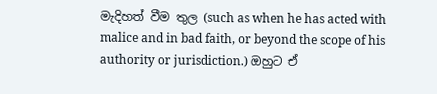මැදිහත් වීම තුල (such as when he has acted with malice and in bad faith, or beyond the scope of his authority or jurisdiction.) ඔහුට ඒ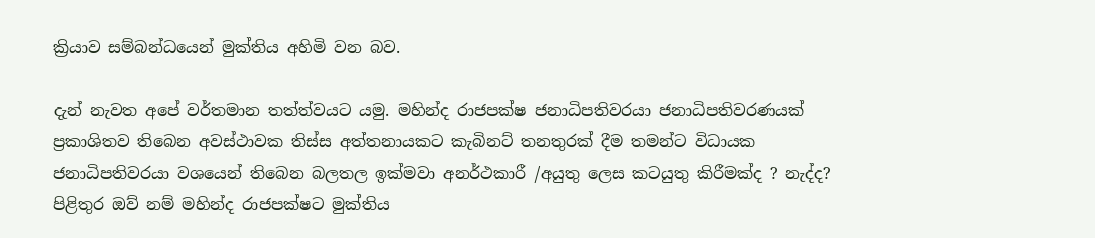ක්‍රියාව සම්බන්ධයෙන් මුක්තිය අහිමි වන බව.

දැන් නැවත අපේ වර්තමාන තත්ත්වයට යමු. මහින්ද රාජපක්ෂ ජනාධිපතිවරයා ජනාධිපතිවරණයක් ප්‍රකාශිතව තිබෙන අවස්ථාවක තිස්ස අත්තනායකට කැබිනට් තනතුරක් දීම තමන්ට විධායක ජනාධිපතිවරයා වශයෙන් තිබෙන බලතල ඉක්මවා අනර්ථකාරී /අයුතු ලෙස කටයුතු කිරීමක්ද ? නැද්ද? පිළිතුර ඔව් නම් මහින්ද රාජපක්ෂට මුක්තිය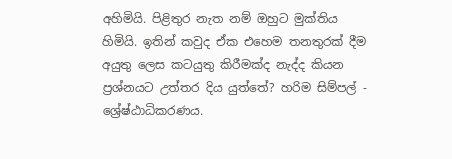අහිමියි. පිළිතුර නැත නම් ඔහුට මුක්තිය හිමියි. ඉතින් කවුද ඒක එහෙම තනතුරක් දීම අයුතු ලෙස කටයුතු කිරීමක්ද නැද්ද කියන ප්‍රශ්නයට උත්තර දිය යුත්තේ? හරිම සිම්පල් - ශ්‍රේෂ්ඨාධිකරණය.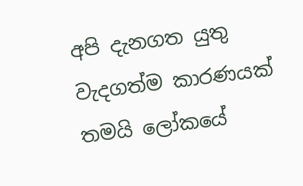අපි දැනගත යුතු වැදගත්ම කාරණයක් තමයි ලෝකයේ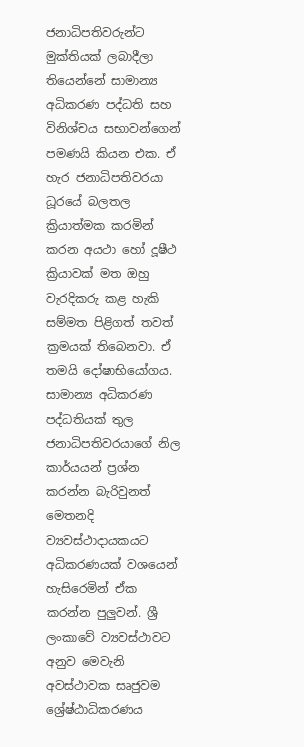ජනාධිපතිවරුන්ට මුක්තියක් ලබාදීලා තියෙන්නේ සාමාන්‍ය අධිකරණ පද්ධති සහ විනිශ්චය සභාවන්ගෙන් පමණයි කියන එක. ඒ හැර ජනාධිපතිවරයා ධූරයේ බලතල ක්‍රියාත්මක කරමින් කරන අයථා හෝ දූෂීථ ක්‍රියාවක් මත ඔහු වැරදිකරු කළ හැකි සම්මත පිළිගත් තවත් ක්‍රමයක් තිබෙනවා. ඒ තමයි දෝෂාභියෝගය. සාමාන්‍ය අධිකරණ පද්ධතියක් තුල ජනාධිපතිවරයාගේ නිල කාර්යයන් ප්‍රශ්න කරන්න බැරිවුනත් මෙතනදි ව්‍යවස්ථාදායකයට අධිකරණයක් වශයෙන් හැසිරෙමින් ඒක කරන්න පුලුවන්. ශ්‍රී ලංකාවේ ව්‍යවස්ථාවට අනුව මෙවැනි අවස්ථාවක සෘජුවම ශ්‍රේෂ්ඨාධිකරණය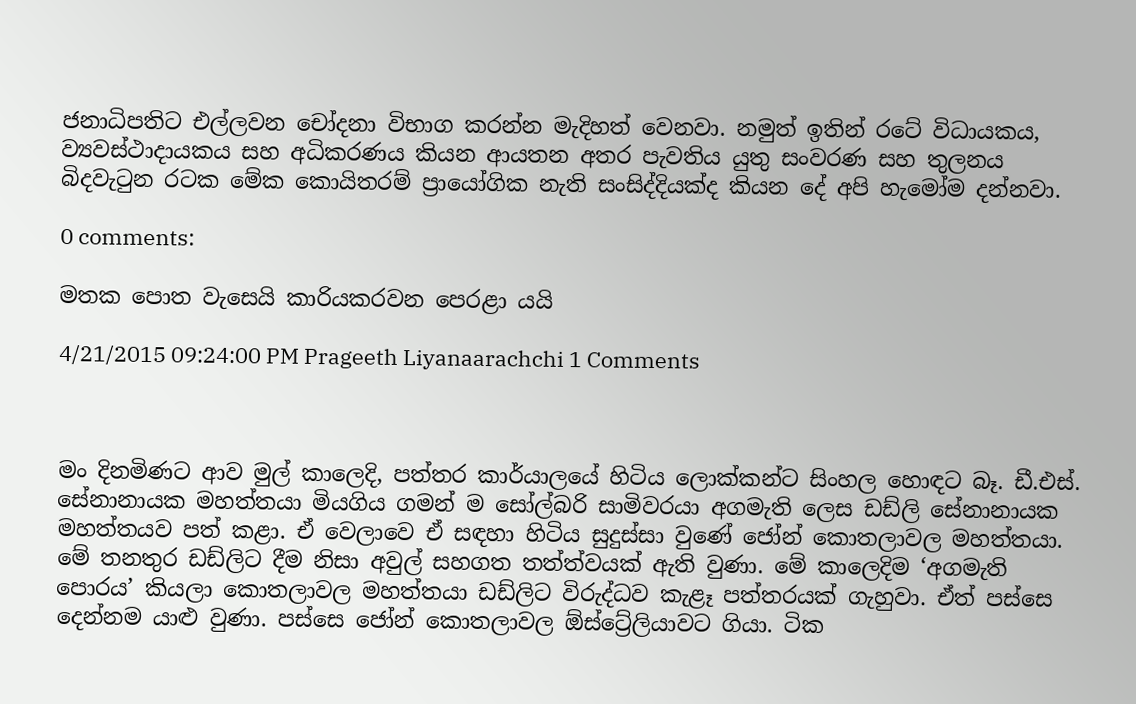ජනාධිපතිට එල්ලවන චෝදනා විභාග කරන්න මැදිහත් වෙනවා. නමුත් ඉතින් රටේ විධායකය, ව්‍යවස්ථාදායකය සහ අධිකරණය කියන ආයතන අතර පැවතිය යුතු සංවරණ සහ තුලනය බිදවැටුන රටක මේක කොයිතරම් ප්‍රායෝගික නැති සංසිද්දියක්ද කියන දේ අපි හැමෝම දන්නවා.

0 comments:

මතක පොත වැසෙයි කාරියකරවන පෙරළා යයි

4/21/2015 09:24:00 PM Prageeth Liyanaarachchi 1 Comments



මං දිනමිණට ආව මුල් කාලෙදි, පත්තර කාර්යාලයේ හිටිය ලොක්කන්ට සිංහල හොඳට බෑ. ඩී.එස්. සේනානායක මහත්තයා මියගිය ගමන් ම සෝල්බරි සාමිවරයා අගමැති ලෙස ඩඩ්ලි සේනානායක මහත්තයව පත් කළා. ඒ වෙලාවෙ ඒ සඳහා හිටිය සුදුස්සා වුණේ ජෝන් කොතලාවල මහත්තයා. මේ තනතුර ඩඩ්ලිට දීම නිසා අවුල් සහගත තත්ත්වයක් ඇති වුණා. මේ කාලෙදිම ‘අගමැති පොරය’ කියලා කොතලාවල මහත්තයා ඩඩ්ලිට විරුද්ධව කැළෑ පත්තරයක් ගැහුවා. ඒත් පස්සෙ දෙන්නම යාළු වුණා. පස්සෙ ජෝන් කොතලාවල ඕස්ට්‍රේලියාවට ගියා. ටික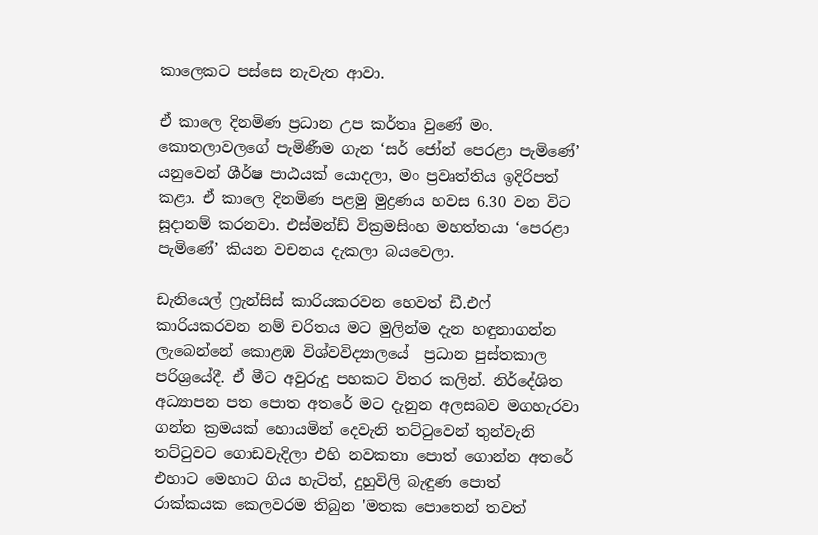කාලෙකට පස්සෙ නැවැත ආවා.

ඒ කාලෙ දිනමිණ ප්‍රධාන උප කර්තෘ වුණේ මං. කොතලාවලගේ පැමිණීම ගැන ‘සර් ජෝන් පෙරළා පැමිණේ’ යනුවෙන් ශීර්ෂ පාඨයක් යොදලා, මං ප්‍රවෘත්තිය ඉදිරිපත් කළා. ඒ කාලෙ දිනමිණ පළමු මුද්‍රණය හවස 6.30 වන විට සූදානම් කරනවා. එස්මන්ඩ් වික්‍රමසිංහ මහත්තයා ‘පෙරළා පැමිණේ’ කියන වචනය දැකලා බයවෙලා.

ඩැනියෙල් ෆ්‍රැන්සිස් කාරියකරවන හෙවත් ඩී.එෆ් කාරියකරවන නම් චරිතය මට මුලින්ම දැන හඳුනාගන්න ලැබෙන්නේ කොළඹ විශ්වවිද්‍යාලයේ  ප්‍රධාන පුස්තකාල පරිශ්‍රයේදී. ඒ මීට අවුරුදු පහකට විතර කලින්. නිර්දේශිත අධ්‍යාපන පත පොත අතරේ මට දැනුන අලසබව මගහැරවා ගන්න ක්‍රමයක් හොයමින් දෙවැනි තට්ටුවෙන් තුන්වැනි තට්ටුවට ගොඩවැදිලා එහි නවකතා පොත් ගොන්න අතරේ එහාට මෙහාට ගිය හැටිත්, දුහුවිලි බැඳුණ පොත් රාක්කයක කෙලවරම තිබුන 'මතක පොතෙන් තවත්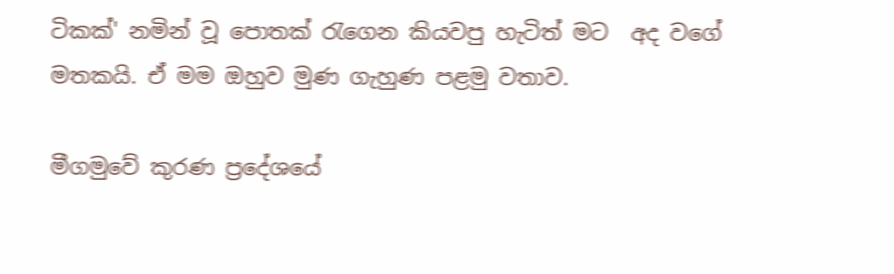ටිකක්' නමින් වූ පොතක් රැගෙන කියවපු හැටිත් මට  අද වගේ මතකයි. ඒ මම ඔහුව මුණ ගැහුණ පළමු වතාව.

මීගමුවේ කුරණ ප්‍රදේශයේ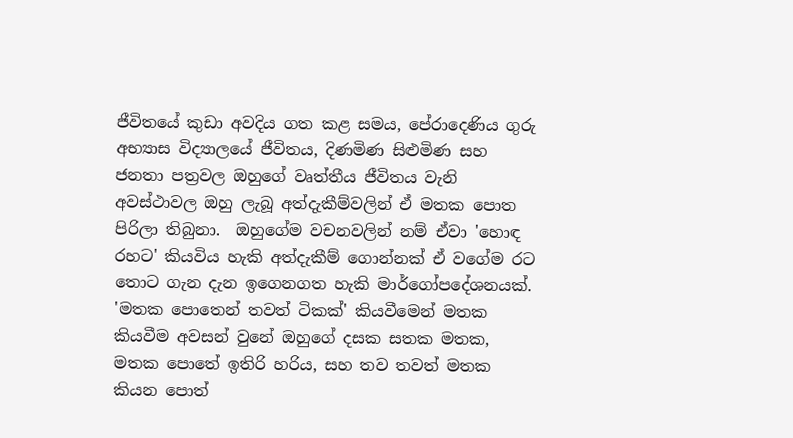ජීවිතයේ කුඩා අවදිය ගත කළ සමය, පේරාදෙණිය ගුරු අභ්‍යාස විද්‍යාලයේ ජීවිතය, දිණමිණ සිළුමිණ සහ ජනතා පත්‍රවල ඔහුගේ වෘත්තීය ජීවිතය වැනි අවස්ථාවල ඔහු ලැබූ අත්දැකීම්වලින් ඒ මතක පොත පිරිලා තිබුනා.  ඔහුගේම වචනවලින් නම් ඒවා 'හොඳ රහට' කියවිය හැකි අත්දැකීම් ගොන්නක් ඒ වගේම රට තොට ගැන දැන ඉගෙනගත හැකි මාර්ගෝපදේශනයක්. 'මතක පොතෙන් තවත් ටිකක්' කියවීමෙන් මතක කියවීම අවසන් වුනේ ඔහුගේ දසක සතක මතක, මතක පොතේ ඉතිරි හරිය, සහ තව තවත් මතක කියන පොත්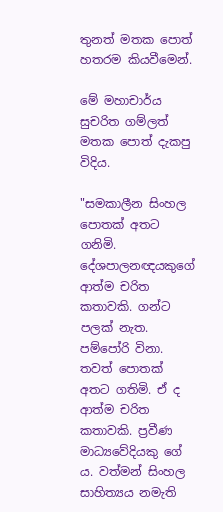තුනත් මතක පොත් හතරම කියවීමෙන්.

මේ මහාචාර්ය සුචරිත ගම්ලත් මතක පොත් දැකපු විදිය.

"සමකාලීන සිංහල පොතක් අතට ගනිමි. දේශපාලනඥයකුගේ ආත්ම චරිත කතාවකි. ගන්ට පලක් නැත. පම්පෝරි විනා. තවත් පොතක් අතට ගතිමි. ඒ ද ආත්ම චරිත කතාවකි. ප්‍රවීණ මාධ්‍යවේදියකු ගේ ය. වත්මන් සිංහල සාහිත්‍යය නමැති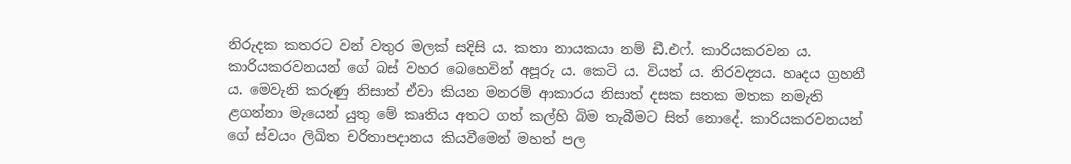නිරුදක කතරට වන් වතුර මලක් සදිසි ය. කතා නායකයා නම් ඩී.එෆ්. කාරියකරවන ය. කාරියකරවනයන් ගේ බස් වහර බෙහෙවින් අපූරු ය. කෙටි ය. වියත් ය. නිරවද්‍යය. හෘදය ග්‍රහනී ය. මෙවැනි කරුණු නිසාත් ඒවා කියන මනරම් ආකාරය නිසාත් දසක සතක මතක නමැති ළගන්නා මැයෙන් යුතු මේ කෘතිය අතට ගත් කල්හි බිම තැබීමට සිත් නොදේ. කාරියකරවනයන් ගේ ස්වයං ලිඛිත චරිතාපදානය කියවීමෙන් මහත් පල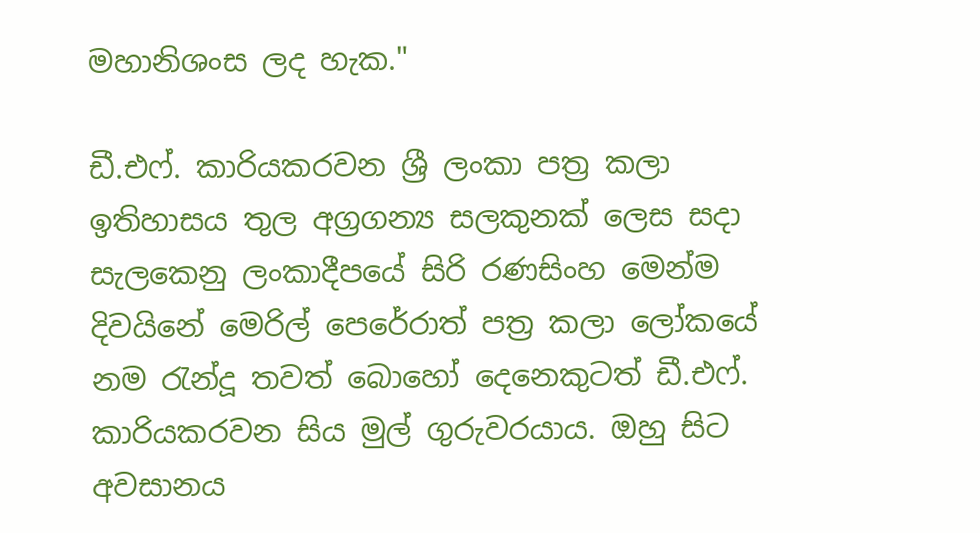මහානිශංස ලද හැක."

ඩී.එෆ්. කාරියකරවන ශ්‍රී ලංකා පත්‍ර කලා ඉතිහාසය තුල අග්‍රගන්‍ය සලකුනක් ලෙස සදා සැලකෙනු ලංකාදීපයේ සිරි රණසිංහ මෙන්ම දිවයිනේ මෙරිල් පෙරේරාත් පත්‍ර කලා ලෝකයේ නම රැන්දූ තවත් බොහෝ දෙනෙකුටත් ඩී.එෆ්. කාරියකරවන සිය මුල් ගුරුවරයාය. ඔහු සිට අවසානය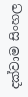දක්වාම සිංහල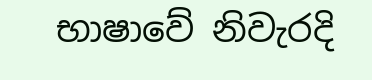භාෂාවේ නිවැරදි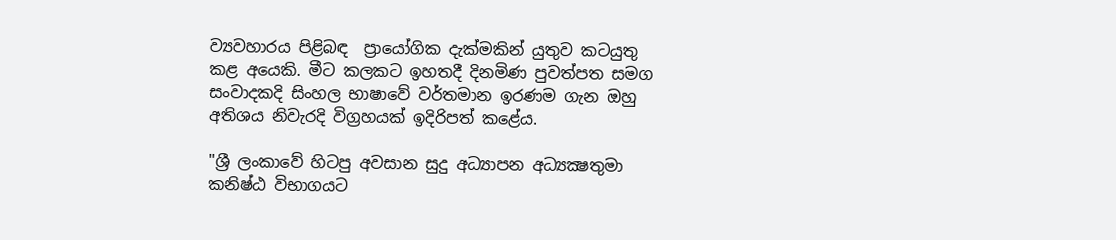ව්‍යවහාරය පිළිබඳ  ප්‍රායෝගික දැක්මකින් යුතුව කටයුතු කළ අයෙකි. මීට කලකට ඉහතදී දිනමිණ පුවත්පත සමග සංවාදකදි සිංහල භාෂාවේ වර්තමාන ඉරණම ගැන ඔහු අතිශය නිවැරදි විග්‍රහයක් ඉදිරිපත් කළේය.

"ශ්‍රී ලංකාවේ හිටපු අවසාන සුදු අධ්‍යාපන අධ්‍යක්‍ෂතුමා කනිෂ්ඨ විභාගයට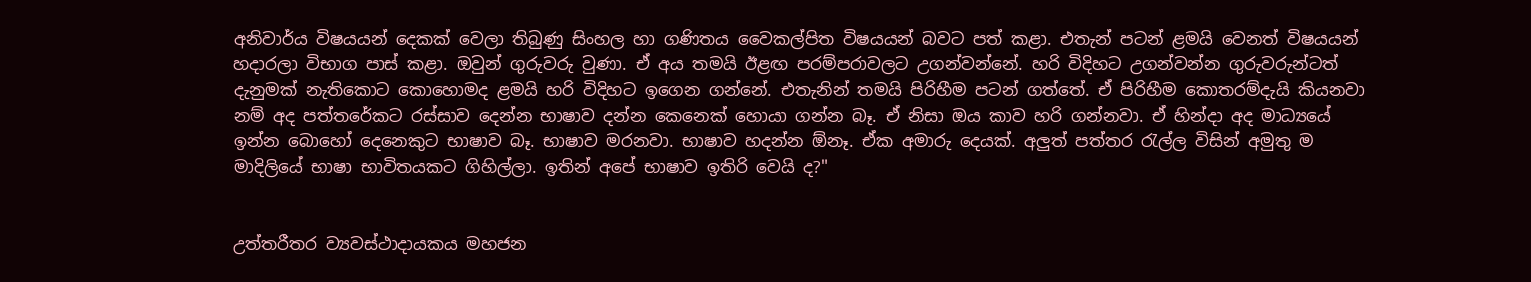අනිවාර්ය විෂයයන් දෙකක් වෙලා තිබුණු සිංහල හා ගණිතය වෛකල්පිත විෂයයන් බවට පත් කළා. එතැන් පටන් ළමයි වෙනත් විෂයයන් හදාරලා විභාග පාස් කළා. ඔවුන් ගුරුවරු වුණා. ඒ අය තමයි ඊළඟ පරම්පරාවලට උගන්වන්නේ. හරි විදිහට උගන්වන්න ගුරුවරුන්ටත් දැනුමක් නැතිකොට කොහොමද ළමයි හරි විදිහට ඉගෙන ගන්නේ. එතැනින් තමයි පිරිහීම පටන් ගත්තේ. ඒ පිරිහීම කොතරම්දැයි කියනවා නම් අද පත්තරේකට රස්සාව දෙන්න භාෂාව දන්න කෙනෙක් හොයා ගන්න බෑ. ඒ නිසා ඔය කාව හරි ගන්නවා. ඒ හින්දා අද මාධ්‍යයේ ඉන්න බොහෝ දෙනෙකුට භාෂාව බෑ. භාෂාව මරනවා. භාෂාව හදන්න ඕනෑ. ඒක අමාරු දෙයක්. අලුත් පත්තර රැල්ල විසින් අමුතු ම මාදිලියේ භාෂා භාවිතයකට ගිහිල්ලා. ඉතින් අපේ භාෂාව ඉතිරි වෙයි ද?"


උත්තරීතර ව්‍යවස්ථාදායකය මහජන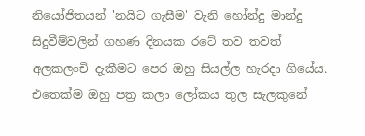නියෝජිතයන් 'නයිට ගැසීම' වැනි හෝන්දු මාන්දු සිදුවීම්වලින් ගහණ දිනයක රටේ තව තවත් අලකලංචි දැකීමට පෙර ඔහු සියල්ල හැරදා ගියේය. එතෙක්ම ඔහු පත්‍ර කලා ලෝකය තුල සැලකුනේ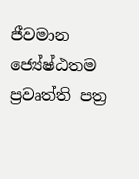ජීවමාන ජ්‍යේෂ්ඨතම ප්‍රවෘත්ති පත්‍ර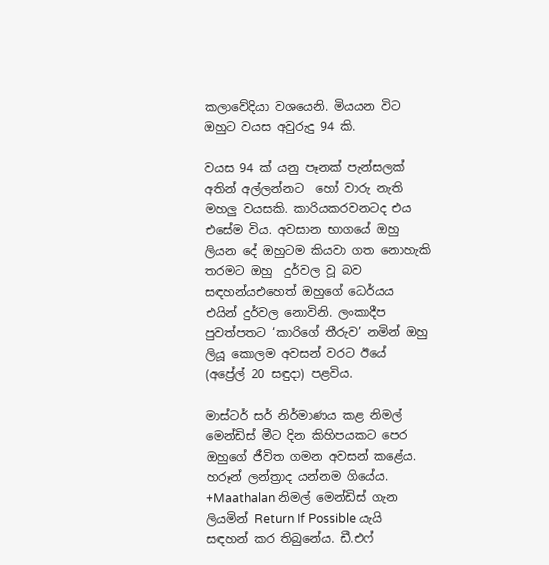කලාවේදියා වශයෙනි. මියයන විට ඔහුට වයස අවුරුදු 94 කි.

වයස 94 ක් යනු පෑනක් පැන්සලක් අතින් අල්ලන්නට  හෝ වාරු නැති මහලු වයසකි. කාරියකරවනටද එය එසේම විය. අවසාන භාගයේ ඔහු ලියන දේ ඔහුටම කියවා ගත නොහැකි තරමට ඔහු  දුර්වල වූ බව සඳහන්යඑහෙත් ඔහුගේ ධෙර්යය එයින් දුර්වල නොවිනි. ලංකාදීප පුවත්පතට ‘කාරිගේ තීරුව’ නමින් ඔහු ලියූ කොලම අවසන් වරට ඊයේ (අප්‍රේල් 20 සඳුදා) පළවිය.

මාස්ටර් සර් නිර්මාණය කළ නිමල් මෙන්ඩිස් මීට දින කිහිපයකට පෙර ඔහුගේ ජීවිත ගමන අවසන් කළේය. හරූන් ලන්ත්‍රාද යන්නම ගියේය. +Maathalan නිමල් මෙන්ඩිස් ගැන ලියමින් Return If Possible යැයි සඳහන් කර තිබුනේය. ඩී.එෆ්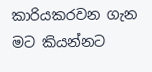කාරියකරවන ගැන මට කියන්නට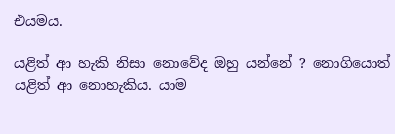එයමය.

යළිත් ආ හැකි නිසා නොවේද ඔහු ‍යන්නේ ? නොගියොත් යළිත් ආ නොහැකිය. යාම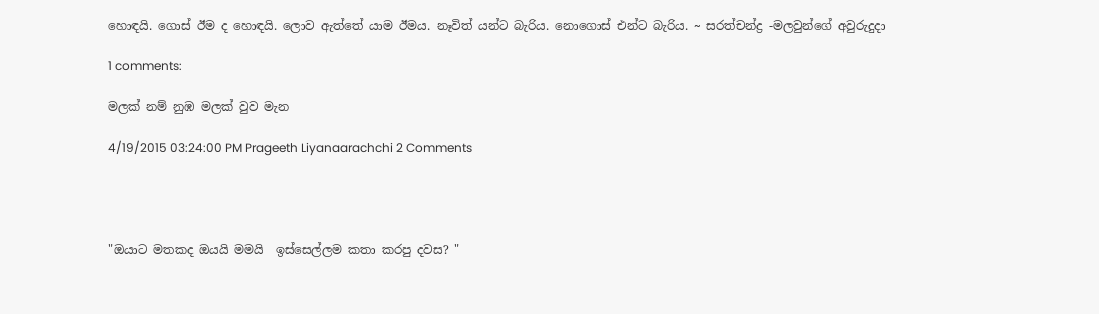හොඳයි. ගොස් ඊම ද හොඳයි. ලොව ඇත්තේ යාම ඊමය. නෑවිත් යන්ට බැරිය. නොගොස් එන්ට බැරිය. ~ සරත්චන්ද්‍ර -මලවුන්ගේ අවුරුදුදා

1 comments:

මලක් නම් නුඹ මලක් වුව මැන

4/19/2015 03:24:00 PM Prageeth Liyanaarachchi 2 Comments




"ඔයාට මතකද ඔයයි මමයි  ඉස්සෙල්ලම කතා කරපු දවස? "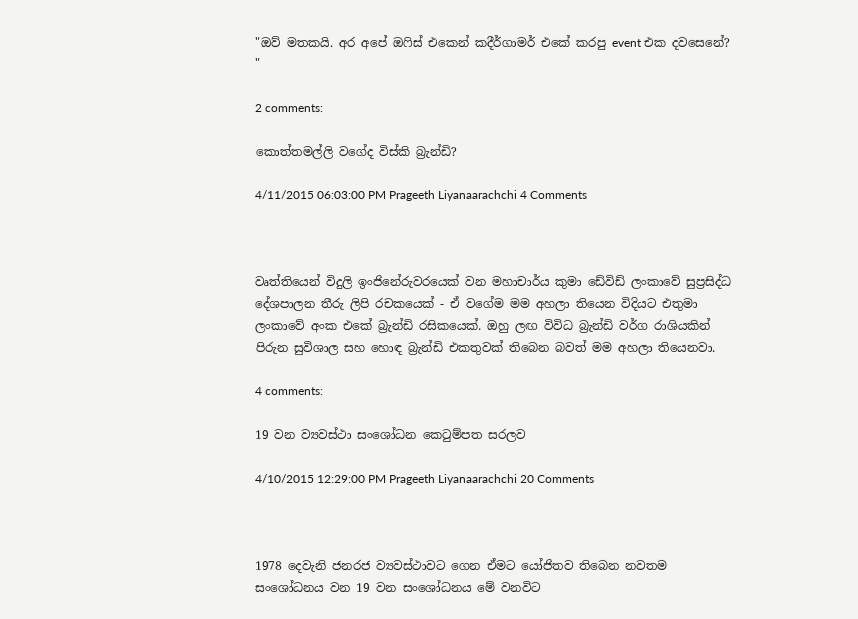"ඔව් මතකයි. අර අපේ ඔෆිස් එකෙන් කදීර්ගාමර් එකේ කරපු event එක දවසෙනේ? "

2 comments:

කොත්තමල්ලි වගේද විස්කි බ්‍රැන්ඩි?

4/11/2015 06:03:00 PM Prageeth Liyanaarachchi 4 Comments



වෘත්තියෙන් විදුලි ඉංජිනේරුවරයෙක් වන මහාචාර්ය කුමා ඩේවිඩ් ලංකාවේ සුප්‍රසිද්ධ දේශපාලන තීරු ලිපි රචකයෙක් - ඒ වගේම මම අහලා තියෙන විදියට එතුමා ලංකාවේ අංක එකේ බ්‍රැන්ඩි රසිකයෙක්. ඔහු ලඟ විවිධ බ්‍රැන්ඩි වර්ග රාශියකින් පිරුන සුවිශාල සහ හොඳ බ්‍රැන්ඩි එකතුවක් තිබෙන බවත් මම අහලා තියෙනවා.

4 comments:

19 වන ව්‍යවස්ථා සංශෝධන කෙටුම්පත සරලව

4/10/2015 12:29:00 PM Prageeth Liyanaarachchi 20 Comments



1978 දෙවැනි ජනරජ ව්‍යවස්ථාවට ගෙන ඒමට යෝජිතව තිබෙන නවතම සංශෝධනය වන 19 වන සංශෝධනය මේ වනවිට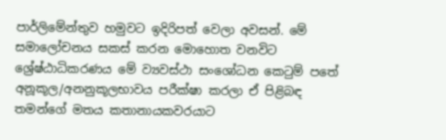පාර්ලිමේන්තුව හමුවට ඉදිරිපත් වෙලා අවසන්. මේ සමාලෝචනය සකස් කරන මොහොත වනවිට ශ්‍රේෂ්ඨාධිකරණය මේ ව්‍යවස්ථා සංශෝධන කෙටුම් පතේ අනූකූල/අනනුකූලභාවය පරීක්ෂා කරලා ඒ පිළිබඳ තමන්ගේ මතය කතානායකවරයාට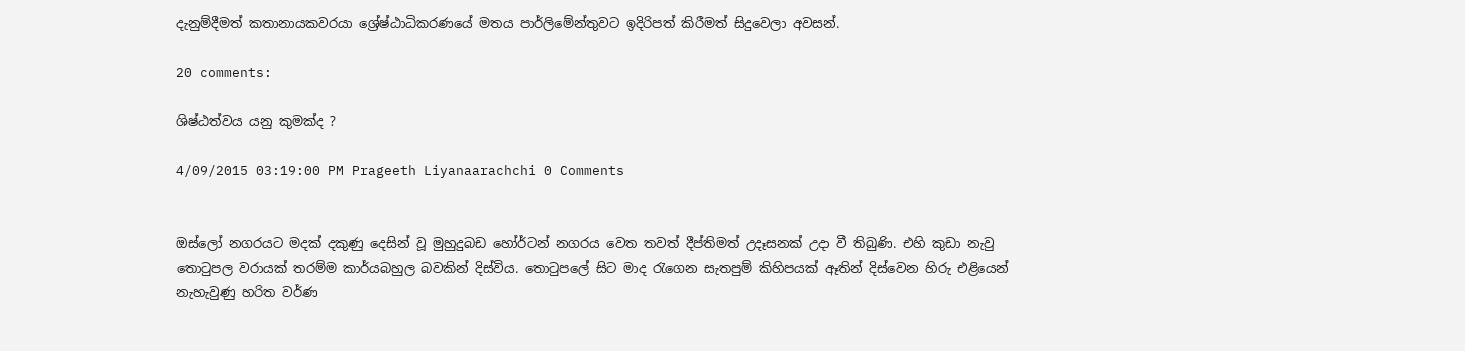දැනුම්දීමත් කතානායකවරයා ශ්‍රේෂ්ඨාධිකරණයේ මතය පාර්ලිමේන්තුවට ඉදිරිපත් කිරීමත් සිදුවෙලා අවසන්.

20 comments:

ශිෂ්ඨත්වය යනු කුමක්ද ?

4/09/2015 03:19:00 PM Prageeth Liyanaarachchi 0 Comments


ඔස්ලෝ නගරයට මදක් දකුණු දෙසින් වූ මුහුදුබඩ හෝර්ටන් නගරය වෙත තවත් දීප්තිමත් උදෑසනක් උදා වී තිබුණි. එහි කුඩා නැවු තොටුපල වරායක් තරම්ම කාර්යබහුල බවකින් දිස්විය. තොටුපලේ සිට මාද රැගෙන සැතපුම් කිහිපයක් ඈතින් දිස්වෙන හිරු එළියෙන් නැහැවුණු හරිත වර්ණ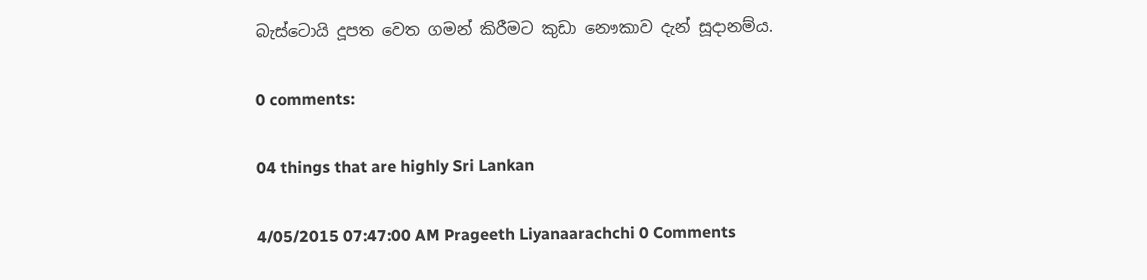බැස්ටොයි දූපත වෙත ගමන් කිරීමට කුඩා නෞකාව දැන් සූදානම්ය.

0 comments:

04 things that are highly Sri Lankan

4/05/2015 07:47:00 AM Prageeth Liyanaarachchi 0 Comments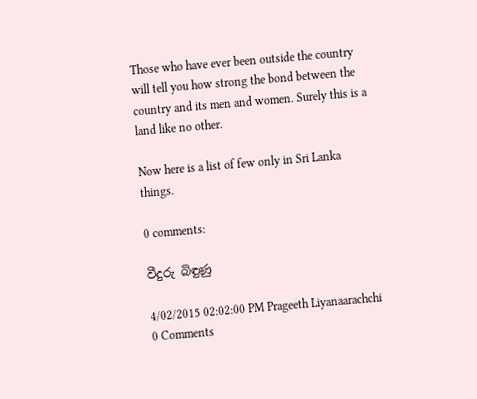Those who have ever been outside the country will tell you how strong the bond between the country and its men and women. Surely this is a land like no other.

Now here is a list of few only in Sri Lanka things.

0 comments:

වීදුරු බිඳුණු

4/02/2015 02:02:00 PM Prageeth Liyanaarachchi 0 Comments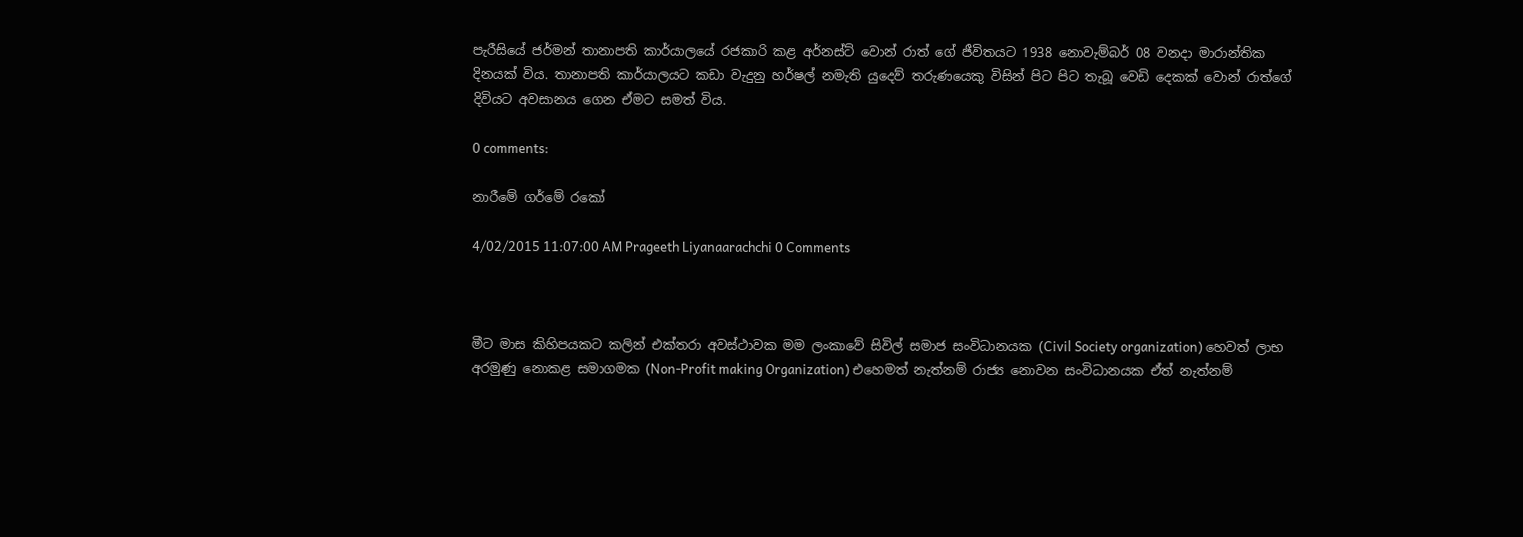පැරීසියේ ජර්මන් තානාපති කාර්යාලයේ රජකාරි කළ අර්නස්ට් වොන් රාත් ගේ ජීවිතයට 1938 නොවැම්බර් 08 වනදා මාරාන්තික දිනයක් විය. තානාපති කාර්යාලයට කඩා වැදුනු හර්ෂල් නමැති යුදෙව් තරුණයෙකු විසින් පිට පිට තැබූ වෙඩි දෙකක් වොන් රාත්ගේ දිවියට අවසානය ගෙන ඒමට සමත් විය.

0 comments:

නාරීමේ ගර්මේ රකෝ

4/02/2015 11:07:00 AM Prageeth Liyanaarachchi 0 Comments



මීට මාස කිහිපයකට කලින් එක්තරා අවස්ථාවක මම ලංකාවේ සිවිල් සමාජ සංවිධානයක (Civil Society organization) හෙවත් ලාභ අරමුණු නොකළ සමාගමක (Non-Profit making Organization) එහෙමත් නැත්නම් රාජ්‍ය නොවන සංවිධානයක ඒත් නැත්නම්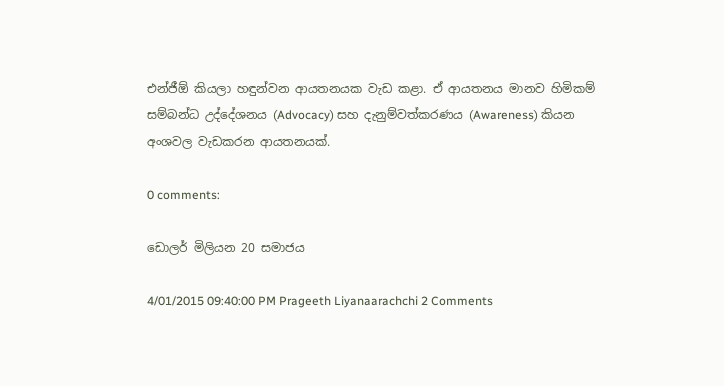එන්ජීඕ කියලා හඳුන්වන ආයතනයක වැඩ කළා. ඒ ආයතනය මානව හිමිකම් සම්බන්ධ උද්දේශනය (Advocacy) සහ දැනුම්වත්කරණය (Awareness) කියන අංශවල වැඩකරන ආයතනයක්.

0 comments:

ඩොලර් මිලියන 20 සමාජය

4/01/2015 09:40:00 PM Prageeth Liyanaarachchi 2 Comments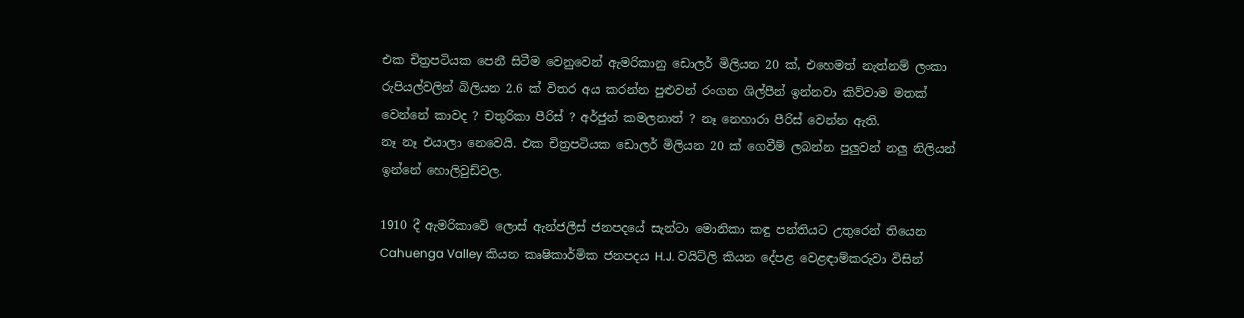එක චිත්‍රපටියක පෙනී සිටීම වෙනුවෙන් ඇමරිකානු ඩොලර් මිලියන 20 ක්, එහෙමත් නැත්නම් ලංකා රුපියල්වලින් බිලියන 2.6 ක් විතර අය කරන්න පුළුවන් රංගන ශිල්පීන් ඉන්නවා කිව්වාම මතක් වෙන්නේ කාවද ? චතුරිකා පීරිස් ? අර්ජුන් කමලනාත් ? නෑ නෙහාරා පීරිස් වෙන්න ඇති.
නෑ නෑ එයාලා නෙවෙයි. එක චිත්‍රපටියක ඩොලර් මිලියන 20 ක් ගෙවීම් ලබන්න පුලුවන් නලු නිලියන් ඉන්නේ හොලිවුඩ්වල.

1910 දී ඇමරිකාවේ ලොස් ඇන්ජලීස් ජනපදයේ සැන්ටා මොනිකා කඳු පන්තියට උතුරෙන් තියෙන Cahuenga Valley කියන කෘෂිකාර්මික ජනපදය H.J. වයිට්ලි කියන දේපළ වෙළඳාම්කරුවා විසින්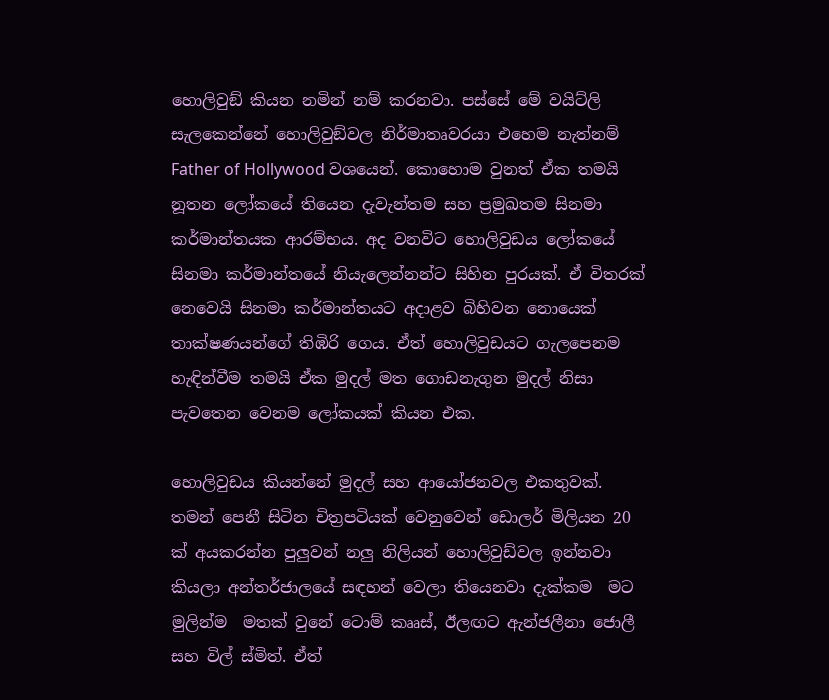හොලිවුඞ් කියන නමින් නම් කරනවා. පස්සේ මේ වයිට්ලි සැලකෙන්නේ හොලිවුඞ්වල නිර්මාතෘවරයා එහෙම නැත්නම් Father of Hollywood වශයෙන්. කොහොම වුනත් ඒක තමයි නූතන ලෝකයේ තියෙන දැවැන්තම සහ ප්‍රමුඛතම සිනමා කර්මාන්තයක ආරම්භය. අද වනවිට හොලිවුඩය ලෝකයේ සිනමා කර්මාන්තයේ නියැලෙන්නන්ට සිහින පුරයක්. ඒ විතරක් නෙවෙයි සිනමා කර්මාන්තයට අදාළව බිහිවන නොයෙක් තාක්ෂණයන්ගේ තිඹිරි ගෙය. ඒත් හොලිවුඩයට ගැලපෙනම හැඳින්වීම තමයි ඒක මුදල් මත ගොඩනැගුන මුදල් නිසා පැවතෙන වෙනම ලෝකයක් කියන එක.

හොලිවුඩය කියන්නේ මුදල් සහ ආයෝජනවල එකතුවක්. තමන් පෙනී සිටින චිත්‍රපටියක් වෙනුවෙන් ඩොලර් මිලියන 20 ක් අයකරන්න පුලුවන් නලු නිලියන් හොලිවුඩ්වල ඉන්නවා කියලා අන්තර්ජාලයේ සඳහන් වෙලා තියෙනවා දැක්කම  මට මුලින්ම  මතක් වුනේ ටොම් කෲස්, ඊලඟට ඇන්ජලීනා ජොලී සහ විල් ස්මිත්. ඒත්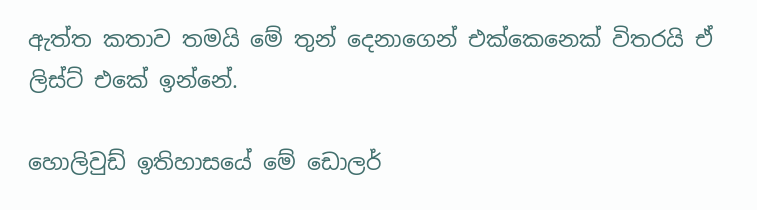ඇත්ත කතාව තමයි මේ තුන් දෙනාගෙන් එක්කෙනෙක් විතරයි ඒ ලිස්ට් එකේ ඉන්නේ.

හොලිවුඩ් ඉතිහාසයේ මේ ඩොලර්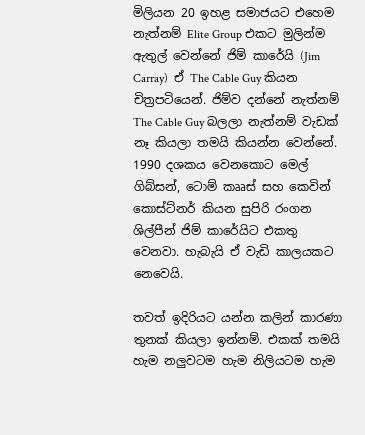මිලියන 20 ඉහළ සමාජයට එහෙම නැත්නම් Elite Group එකට මුලින්ම ඇතුල් වෙන්නේ ජිම් කාරේයි (Jim Carray)  ඒ The Cable Guy කියන චිත්‍රපටියෙන්. ජිම්ව දන්නේ නැත්නම් The Cable Guy බලලා නැත්නම් වැඩක් නෑ කියලා තමයි කියන්න වෙන්නේ. 1990 දශකය වෙනකොට මෙල් ගිබ්සන්, ටොම් කෲස් සහ කෙවින් කොස්ට්නර් කියන සුපිරි රංගන ශිල්පීන් ජිම් කාරේයිට එකතු වෙනවා. හැබැයි ඒ වැඩි කාලයකට නෙවෙයි.

තවත් ඉදිරියට යන්න කලින් කාරණා  තුනක් කියලා ඉන්නම්. එකක් තමයි හැම නලුවටම හැම නිලියටම හැම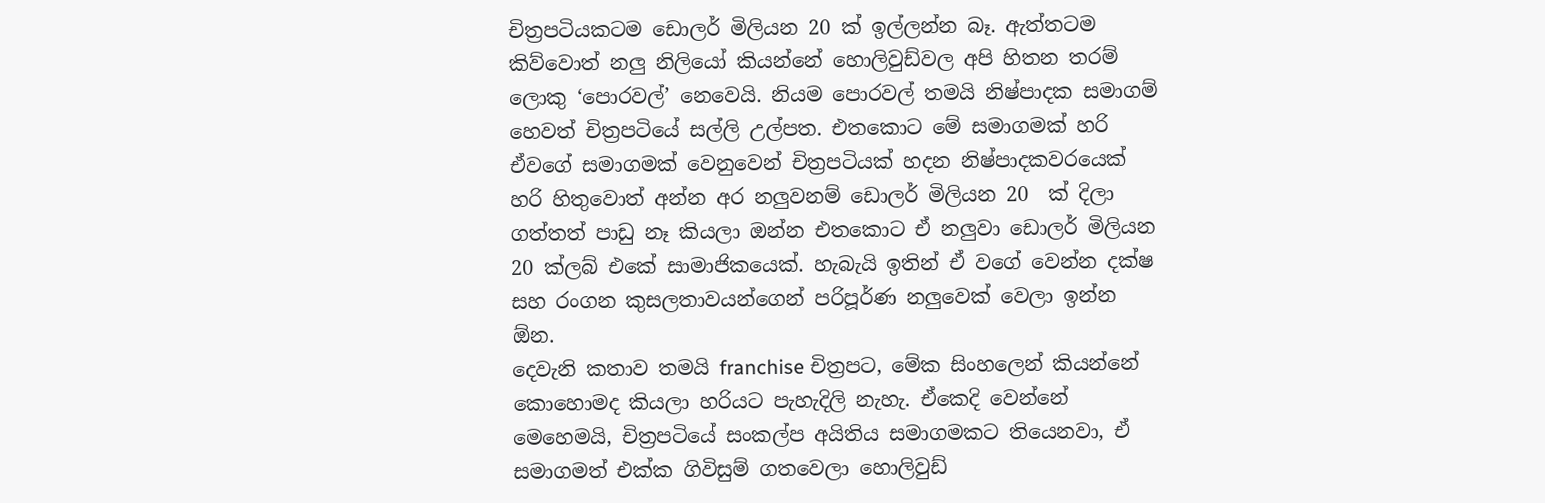චිත්‍රපටියකටම ඩොලර් මිලියන 20 ක් ඉල්ලන්න බෑ. ඇත්තටම කිව්වොත් නලු නිලියෝ කියන්නේ හොලිවුඩ්වල අපි හිතන තරම් ලොකු ‘පොරවල්’ නෙවෙයි. නියම පොරවල් තමයි නිෂ්පාදක සමාගම් හෙවත් චිත්‍රපටියේ සල්ලි උල්පත. එතකොට මේ සමාගමක් හරි ඒවගේ සමාගමක් වෙනුවෙන් චිත්‍රපටියක් හදන නිෂ්පාදකවරයෙක් හරි හිතුවොත් අන්න අර නලුවනම් ඩොලර් මිලියන 20  ක් දිලා ගත්තත් පාඩු නෑ කියලා ඔන්න එතකොට ඒ නලුවා ඩොලර් මිලියන 20 ක්ලබ් එකේ සාමාජිකයෙක්. හැබැයි ඉතින් ඒ වගේ වෙන්න දක්ෂ සහ රංගන කුසලතාවයන්ගෙන් පරිපූර්ණ නලුවෙක් වෙලා ඉන්න  ඕන.
දෙවැනි කතාව තමයි franchise චිත්‍රපට, මේක සිංහලෙන් කියන්නේ කොහොමද කියලා හරියට පැහැදිලි නැහැ. ඒකෙදි වෙන්නේ මෙහෙමයි, චිත්‍රපටියේ සංකල්ප අයිතිය සමාගමකට තියෙනවා, ඒ සමාගමත් එක්ක ගිවිසුම් ගතවෙලා හොලිවුඩ්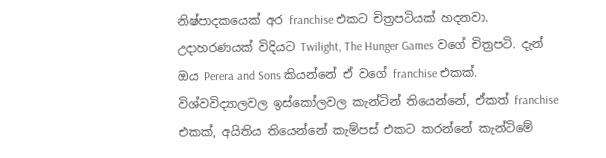නිෂ්පාදකයෙක් අර franchise එකට චිත්‍රපටියක් හදනවා. උදාහරණයක් විදියට Twilight, The Hunger Games වගේ චිත්‍රපටි. දැන් ඔය Perera and Sons කියන්නේ ඒ වගේ franchise එකක්. විශ්වවිද්‍යාලවල ඉස්කෝලවල කැන්ටින් තියෙන්නේ, ඒකත් franchise එකක්, අයිතිය තියෙන්නේ කැම්පස් එකට කරන්නේ කැන්ටිමේ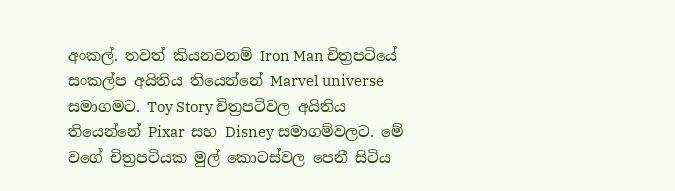අංකල්. තවත් කියනවනම් Iron Man චිත්‍රපටියේ සංකල්ප අයිතිය තියෙන්නේ Marvel universe සමාගමට. Toy Story චිත්‍රපටිවල අයිතිය තියෙන්නේ Pixar  සහ Disney සමාගම්වලට. මේ වගේ චිත්‍රපටියක මුල් කොටස්වල පෙනී සිටිය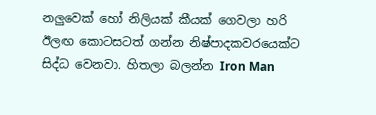නලුවෙක් හෝ නිලියක් කීයක් ගෙවලා හරි ඊලඟ කොටසටත් ගන්න නිෂ්පාදකවරයෙක්ට සිද්ධ වෙනවා. හිතලා බලන්න Iron Man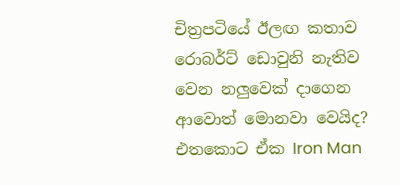චිත්‍රපටියේ ඊලඟ කතාව රොබර්ට් ඩොවුනි නැතිව වෙන නලුවෙක් දාගෙන ආවොත් මොනවා වෙයිද? එතකොට ඒක Iron Man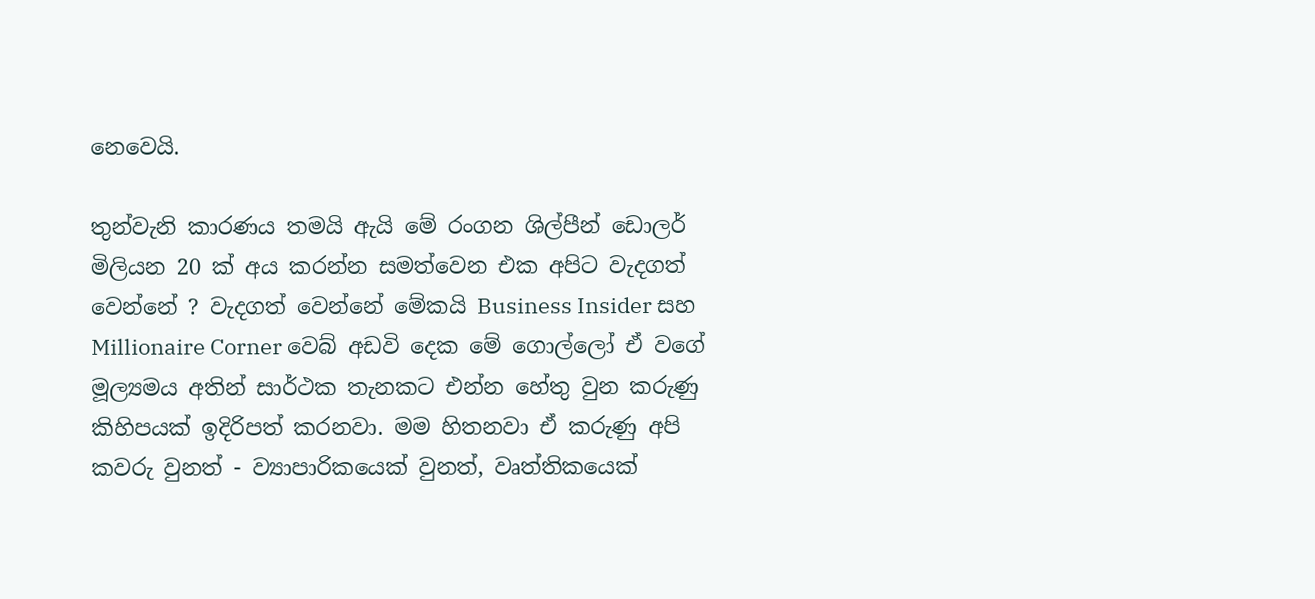නෙවෙයි.

තුන්වැනි කාරණය තමයි ඇයි මේ රංගන ශිල්පීන් ඩොලර් මිලියන 20 ක් අය කරන්න සමත්වෙන එක අපිට වැදගත් වෙන්නේ ? වැදගත් වෙන්නේ මේකයි Business Insider සහ Millionaire Corner වෙබ් අඩවි දෙක මේ ගොල්ලෝ ඒ වගේ මූල්‍යමය අතින් සාර්ථක තැනකට එන්න හේතු වුන කරුණු කිහිපයක් ඉදිරිපත් කරනවා. මම හිතනවා ඒ කරුණු අපි කවරු වුනත් - ව්‍යාපාරිකයෙක් වුනත්, වෘත්තිකයෙක්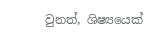වුනත්, ශිෂ්‍යයෙක්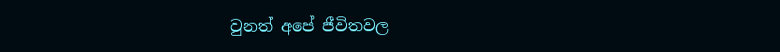වුනත් අපේ ජීවිතවල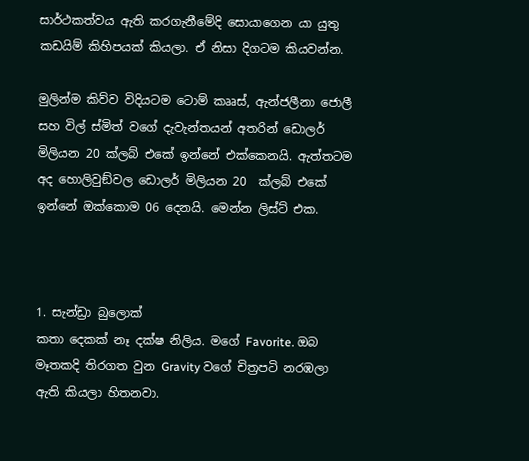සාර්ථකත්වය ඇති කරගැනීමේදි සොයාගෙන යා යුතු කඩයිම් කිහිපයක් කියලා. ඒ නිසා දිගටම කියවන්න.

මුලින්ම කිව්ව විදියටම ටොම් කෲස්, ඇන්ජලීනා ජොලී සහ විල් ස්මිත් වගේ දැවැන්තයන් අතරින් ඩොලර් මිලියන 20 ක්ලබ් එකේ ඉන්නේ එක්කෙනයි. ඇත්තටම අද හොලිවුඞ්වල ඩොලර් මිලියන 20  ක්ලබ් එකේ ඉන්නේ ඔක්කොම 06 දෙනයි. මෙන්න ලිස්ට් එක.



1. සැන්ඩ්‍රා බුලොක්
කතා දෙකක් නෑ දක්ෂ නිලිය. මගේ Favorite. ඔබ මෑතකදි තිරගත වුන Gravity වගේ චිත්‍රපටි නරඹලා ඇති කියලා හිතනවා.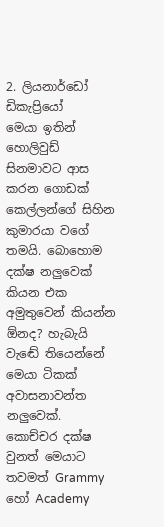2. ලියනාර්ඩෝ ඩිකැප්‍රියෝ
මෙයා ඉතින් හොලිවුඩ් සිනමාවට ආස කරන ගොඩක් කෙල්ලන්ගේ සිහින කුමාරයා වගේ තමයි. බොහොම දක්ෂ නලුවෙක් කියන එක අමුතුවෙන් කියන්න  ඕනද? හැබැයි වැඬේ තියෙන්නේ මෙයා ටිකක් අවාසනාවන්ත නලුවෙක්. කොච්චර දක්ෂ වුනත් මෙයාට තවමත් Grammy හෝ Academy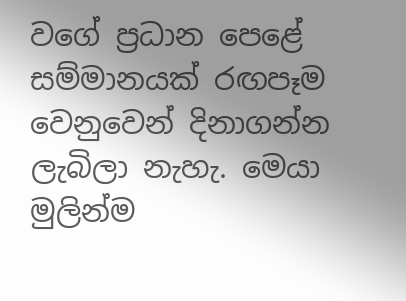වගේ ප්‍රධාන පෙළේ සම්මානයක් රඟපෑම වෙනුවෙන් දිනාගන්න ලැබිලා නැහැ. මෙයා මුලින්ම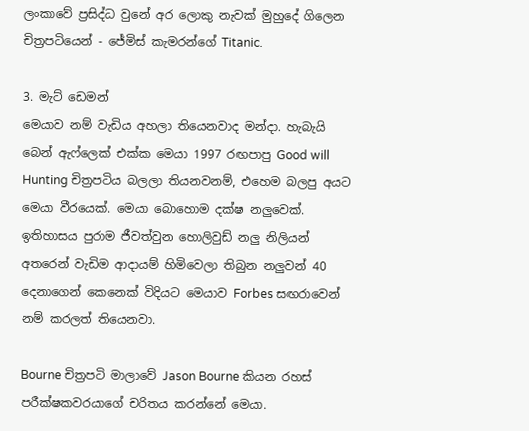ලංකාවේ ප්‍රසිද්ධ වුනේ අර ලොකු නැවක් මුහුදේ ගිලෙන චිත්‍රපටියෙන් - ජේමිස් කැමරන්ගේ Titanic.

3. මැට් ඩෙමන්
මෙයාව නම් වැඩිය අහලා තියෙනවාද මන්දා. හැබැයි බෙන් ඇෆ්ලෙක් එක්ක මෙයා 1997 රඟපාපු Good will Hunting චිත්‍රපටිය බලලා තියනවනම්, එහෙම බලපු අයට මෙයා වීරයෙක්. මෙයා බොහොම දක්ෂ නලුවෙක්. ඉතිහාසය පුරාම ජීවත්වුන හොලිවුඩ් නලු නිලියන් අතරෙන් වැඩිම ආදායම් හිමිවෙලා තිබුන නලුවන් 40 දෙනාගෙන් කෙනෙක් විදියට මෙයාව Forbes සඟරාවෙන් නම් කරලත් තියෙනවා.

Bourne චිත්‍රපටි මාලාවේ Jason Bourne කියන රහස් පරීක්ෂකවරයාගේ චරිතය කරන්නේ මෙයා.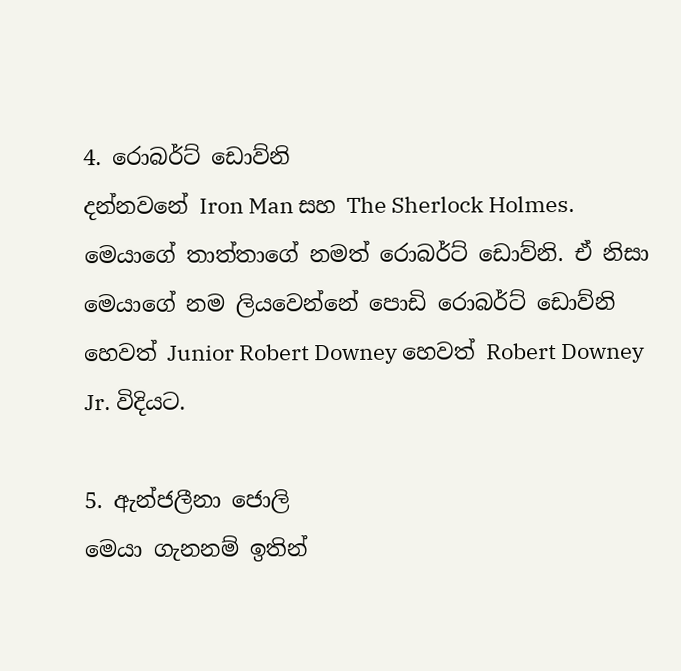4. රොබර්ට් ඩොව්නි
දන්නවනේ Iron Man සහ The Sherlock Holmes. මෙයාගේ තාත්තාගේ නමත් රොබර්ට් ඩොව්නි. ඒ නිසා මෙයාගේ නම ලියවෙන්නේ පොඩි රොබර්ට් ඩොව්නි හෙවත් Junior Robert Downey හෙවත් Robert Downey Jr. විදියට.

5. ඇන්ජලීනා ජොලි
මෙයා ගැනනම් ඉතින්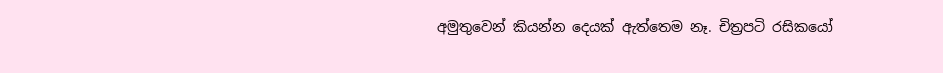අමුතුවෙන් කියන්න දෙයක් ඇත්තෙම නෑ. චිත්‍රපටි රසිකයෝ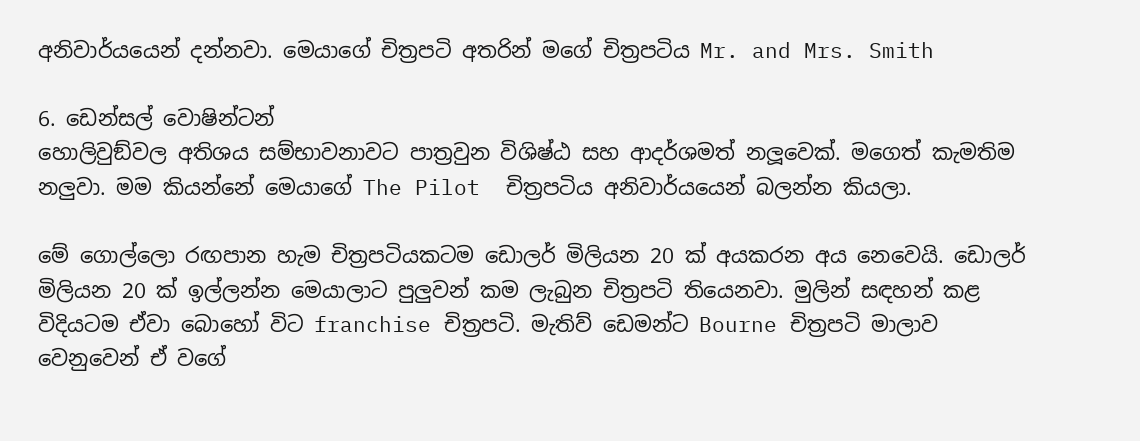අනිවාර්යයෙන් දන්නවා. මෙයාගේ චිත්‍රපටි අතරින් මගේ චිත්‍රපටිය Mr. and Mrs. Smith

6. ඩෙන්සල් වොෂින්ටන්
හොලිවුඞ්වල අතිශය සම්භාවනාවට පාත්‍රවුන විශිෂ්ඨ සහ ආදර්ශමත් නලූවෙක්. මගෙත් කැමතිම නලුවා. මම කියන්නේ මෙයාගේ The Pilot  චිත්‍රපටිය අනිවාර්යයෙන් බලන්න කියලා.

මේ ගොල්ලො රඟපාන හැම චිත්‍රපටියකටම ඩොලර් මිලියන 20 ක් අයකරන අය නෙවෙයි. ඩොලර් මිලියන 20 ක් ඉල්ලන්න මෙයාලාට පුලුවන් කම ලැබුන චිත්‍රපටි තියෙනවා. මුලින් සඳහන් කළ විදියටම ඒවා බොහෝ විට franchise චිත්‍රපටි. මැතිව් ඩෙමන්ට Bourne චිත්‍රපටි මාලාව වෙනුවෙන් ඒ වගේ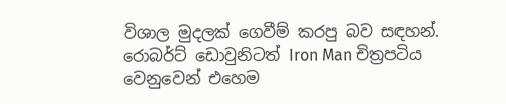විශාල මුදලක් ගෙවීම් කරපු බව සඳහන්. රොබර්ට් ඩොවුනිටත් Iron Man චිත්‍රපටිය වෙනුවෙන් එහෙම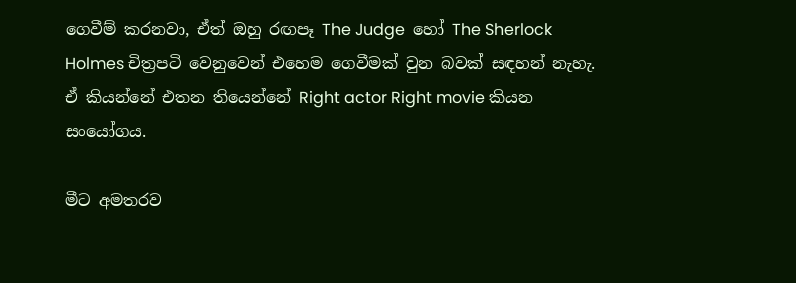ගෙවීම් කරනවා, ඒත් ඔහු රඟපෑ The Judge  හෝ The Sherlock Holmes චිත්‍රපටි වෙනුවෙන් එහෙම ගෙවීමක් වුන බවක් සඳහන් නැහැ. ඒ කියන්නේ එතන තියෙන්නේ Right actor Right movie කියන සංයෝගය.

මීට අමතරව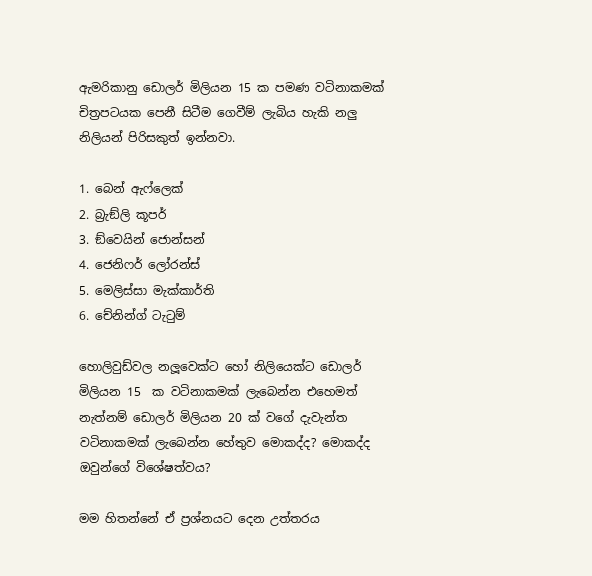ඇමරිකානු ඩොලර් මිලියන 15 ක පමණ වටිනාකමක් චිත්‍රපටයක පෙනී සිටීම ගෙවීම් ලැබිය හැකි නලු නිලියන් පිරිසකුත් ඉන්නවා.

1. බෙන් ඇෆ්ලෙක්
2. බ්‍රැඞ්ලි කූපර්
3. ඞ්වෙයින් ජොන්සන්
4. ජෙනිෆර් ලෝරන්ස්
5. මෙලිස්සා මැක්කාර්ති
6. චේනින්ග් ටැටුම්

හොලිවුඩ්වල නලූවෙක්ට හෝ නිලියෙක්ට ඩොලර් මිලියන 15  ක වටිනාකමක් ලැබෙන්න එහෙමත් නැත්නම් ඩොලර් මිලියන 20 ක් වගේ දැවැන්ත වටිනාකමක් ලැබෙන්න හේතුව මොකද්ද? මොකද්ද ඔවුන්ගේ විශේෂත්වය?

මම හිතන්නේ ඒ ප්‍රශ්නයට දෙන උත්තරය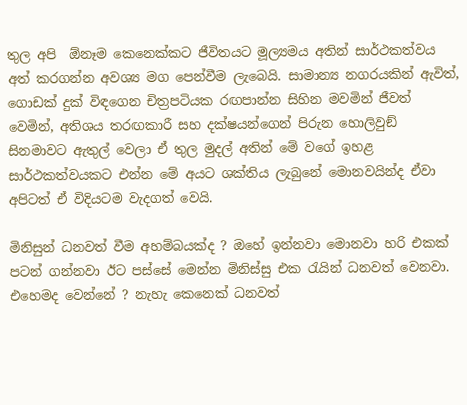තුල අපි  ඕනෑම කෙනෙක්කට ජීවිතයට මූල්‍යමය අතින් සාර්ථකත්වය අත් කරගන්න අවශ්‍ය මග පෙන්වීම ලැබෙයි. සාමාන්‍ය නගරයකින් ඇවිත්, ගොඩක් දුක් විඳගෙන චිත්‍රපටියක රඟපාන්න සිහින මවමින් ජීවත් වෙමින්, අතිශය තරඟකාරී සහ දක්ෂයන්ගෙන් පිරුන හොලිවුඞ් සිනමාවට ඇතුල් වෙලා ඒ තුල මුදල් අතින් මේ වගේ ඉහළ සාර්ථකත්වයකට එන්න මේ අයට ශක්තිය ලැබුනේ මොනවයින්ද ඒවා අපිටත් ඒ විදියටම වැදගත් වෙයි.

මිනිසුන් ධනවත් වීම අහම්බයක්ද ? ඔහේ ඉන්නවා මොනවා හරි එකක් පටන් ගන්නවා ඊට පස්සේ මෙන්න මිනිස්සු එක රැයින් ධනවත් වෙනවා. එහෙමද වෙන්නේ ? නැහැ කෙනෙක් ධනවත්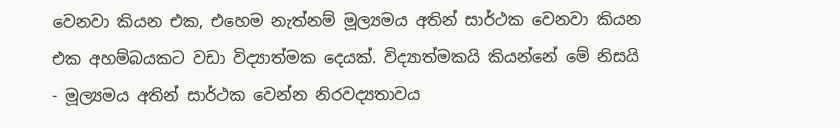වෙනවා කියන එක, එහෙම නැත්නම් මූල්‍යමය අතින් සාර්ථක වෙනවා කියන එක අහම්බයකට වඩා විද්‍යාත්මක දෙයක්. විද්‍යාත්මකයි කියන්නේ මේ නිසයි - මූල්‍යමය අතින් සාර්ථක වෙන්න නිරවද්‍යතාවය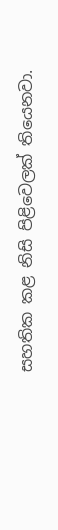සහතික කළ නිසි පිළිවෙලක් තියෙනවා.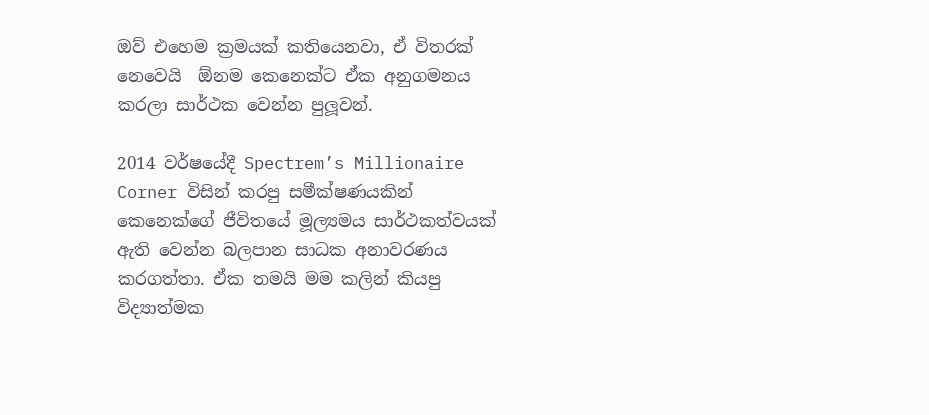ඔව් එහෙම ක්‍රමයක් කතියෙනවා, ඒ විතරක් නෙවෙයි  ඕනම කෙනෙක්ට ඒක අනුගමනය කරලා සාර්ථක වෙන්න පුලූවන්.

2014 වර්ෂයේදී Spectrem’s Millionaire Corner විසින් කරපු සමීක්ෂණයකින් කෙනෙක්ගේ ජීවිතයේ මූල්‍යමය සාර්ථකත්වයක් ඇති වෙන්න බලපාන සාධක අනාවරණය කරගත්තා. ඒක තමයි මම කලින් කියපු විද්‍යාත්මක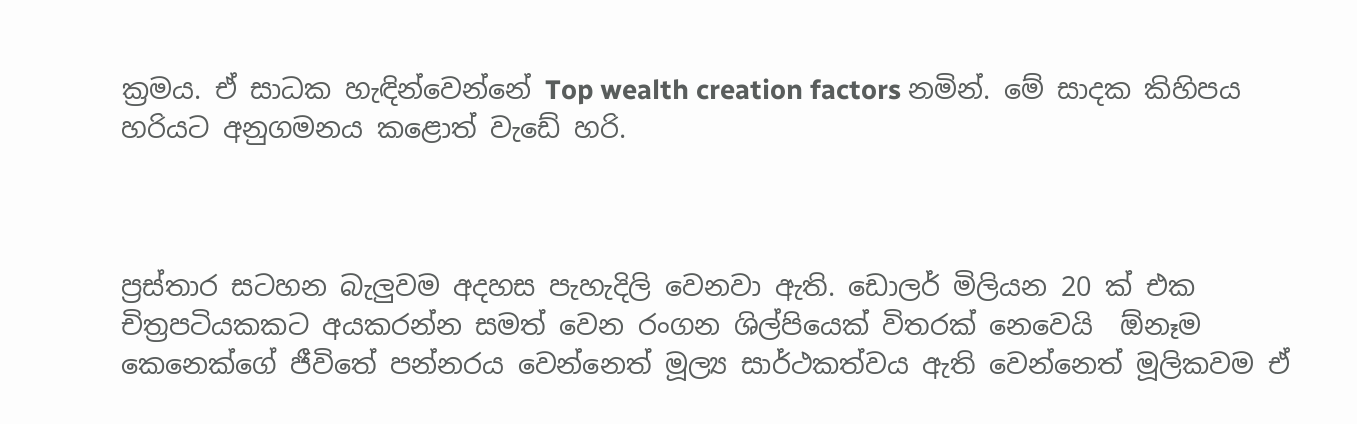ක්‍රමය. ඒ සාධක හැඳින්වෙන්නේ Top wealth creation factors නමින්. මේ සාදක කිහිපය හරියට අනුගමනය කළොත් වැඩේ හරි.



ප්‍රස්තාර සටහන බැලුවම අදහස පැහැදිලි වෙනවා ඇති. ඩොලර් මිලියන 20 ක් එක චිත්‍රපටියකකට අයකරන්න සමත් වෙන රංගන ශිල්පියෙක් විතරක් නෙවෙයි  ඕනෑම කෙනෙක්ගේ ජීවිතේ පන්නරය වෙන්නෙත් මූල්‍ය සාර්ථකත්වය ඇති වෙන්නෙත් මූලිකවම ඒ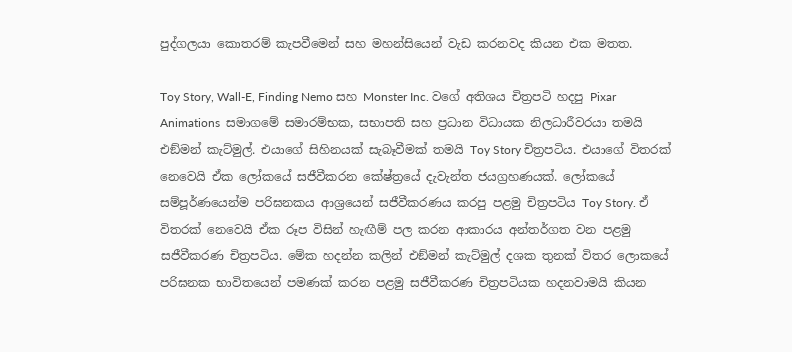පුද්ගලයා කොතරම් කැපවීමෙන් සහ මහන්සියෙන් වැඩ කරනවද කියන එක මතත.

Toy Story, Wall-E, Finding Nemo සහ Monster Inc. වගේ අතිශය චිත්‍රපටි හදපු Pixar Animations  සමාගමේ සමාරම්භක, සභාපති සහ ප්‍රධාන විධායක නිලධාරීවරයා තමයි එඞ්මන් කැට්මුල්. එයාගේ සිහිනයක් සැබෑවීමක් තමයි Toy Story චිත්‍රපටිය. එයාගේ විතරක් නෙවෙයි ඒක ලෝකයේ සජීවීකරන කේෂ්ත්‍රයේ දැවැන්ත ජයග්‍රහණයක්. ලෝකයේ සම්පූර්ණයෙන්ම පරිඝනකය ආශ්‍රයෙන් සජීවීකරණය කරපු පළමු චිත්‍රපටිය Toy Story. ඒ විතරක් නෙවෙයි ඒක රූප විසින් හැඟීම් පල කරන ආකාරය අන්තර්ගත වන පළමු සජීවීකරණ චිත්‍රපටිය. මේක හදන්න කලින් එඞ්මන් කැට්මුල් දශක තුනක් විතර ලොකයේ පරිඝනක භාවිතයෙන් පමණක් කරන පළමු සජීවීකරණ චිත්‍රපටියක හදනවාමයි කියන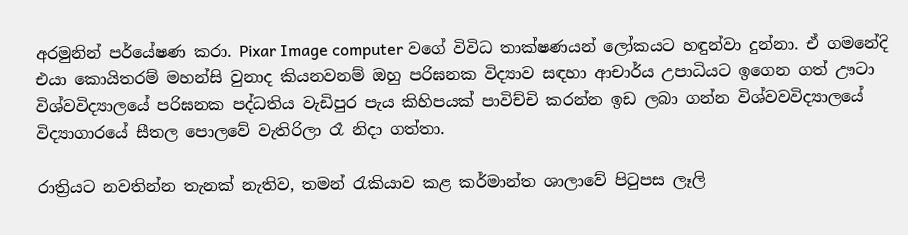අරමුනින් පර්යේෂණ කරා. Pixar Image computer වගේ විවිධ තාක්ෂණයන් ලෝකයට හඳුන්වා දුන්නා. ඒ ගමනේදි එයා කොයිතරම් මහන්සි වුනාද කියනවනම් ඔහු පරිඝනක විද්‍යාව සඳහා ආචාර්ය උපාධියට ඉගෙන ගත් ඌටා විශ්වවිද්‍යාලයේ පරිඝනක පද්ධතිය වැඩිපුර පැය කිහිපයක් පාවිච්චි කරන්න ඉඩ ලබා ගන්න විශ්වවවිද්‍යාලයේ විද්‍යාගාරයේ සීතල පොලවේ වැතිරිලා රෑ නිදා ගත්තා.

රාත්‍රියට නවතින්න තැනක් නැතිව, තමන් රැකියාව කළ කර්මාන්ත ශාලාවේ පිටුපස ලෑලි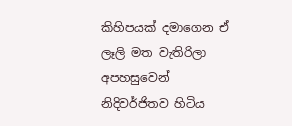කිහිපයක් දමාගෙන ඒ ලෑලි මත වැතිරිලා අපහසුවෙන් නිදිවර්ජිතව හිටිය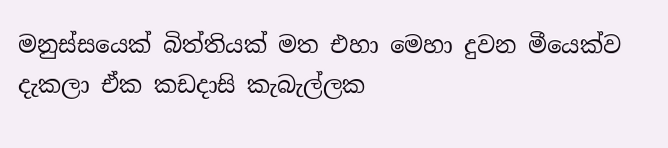මනුස්සයෙක් බිත්තියක් මත එහා මෙහා දුවන මීයෙක්ව දැකලා ඒක කඩදාසි කැබැල්ලක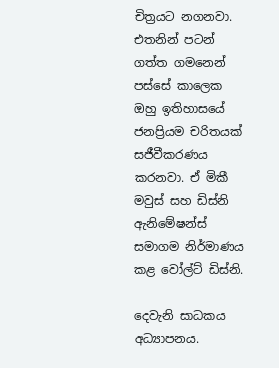චිත්‍රයට නගනවා. එතනින් පටන් ගත්ත ගමනෙන් පස්සේ කාලෙක ඔහු ඉතිහාසයේ ජනප්‍රියම චරිතයක් සජීවීකරණය කරනවා. ඒ මිකී මවුස් සහ ඩිස්නි ඇනිමේෂන්ස් සමාගම නිර්මාණය කළ වෝල්ට් ඩිස්නි.

දෙවැනි සාධකය අධ්‍යාපනය.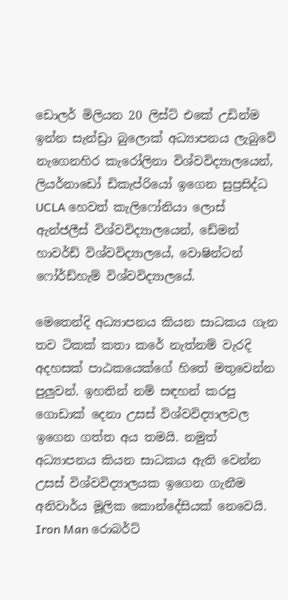ඩොලර් මිලියන 20 ලිස්ට් එකේ උඩින්ම ඉන්න සැන්ඩ්‍රා බුලොක් අධ්‍යාපනය ලැබුවේ නැගෙනහිර කැරෝලිනා විශ්වවිද්‍යාලයෙන්, ලියර්නාඩෝ ඩිකැප්රියෝ ඉගෙන සුප්‍රසිද්ධ UCLA හෙවත් කැලිෆෝනියා ලොස් ඇන්ජලීස් විශ්වවිද්‍යාලයෙන්, ඩේමන් හාවර්ඩ් විශ්වවිද්‍යාලයේ, වොෂින්ටන් ෆෝර්ඩ්හැම් විශ්වවිද්‍යාලයේ.

මෙතෙන්දි අධ්‍යාපනය කියන සාධකය ගැන තව ටිකක් කතා කරේ නැත්නම් වැරදි අදහසක් පාඨකයෙක්ගේ හිතේ මතුවෙන්න පුලුවන්. ඉහතින් නම් සඳහන් කරපු ගොඩාක් දෙනා උසස් විශ්වවිද්‍යාලවල ඉගෙන ගත්ත අය තමයි. නමුත් අධ්‍යාපනය කියන සාධකය ඇති වෙන්න උසස් විශ්වවිද්‍යාලයක ඉගෙන ගැනීම අනිවාර්ය මූලික කොන්දේසියක් නෙවෙයි. Iron Man රොබර්ට්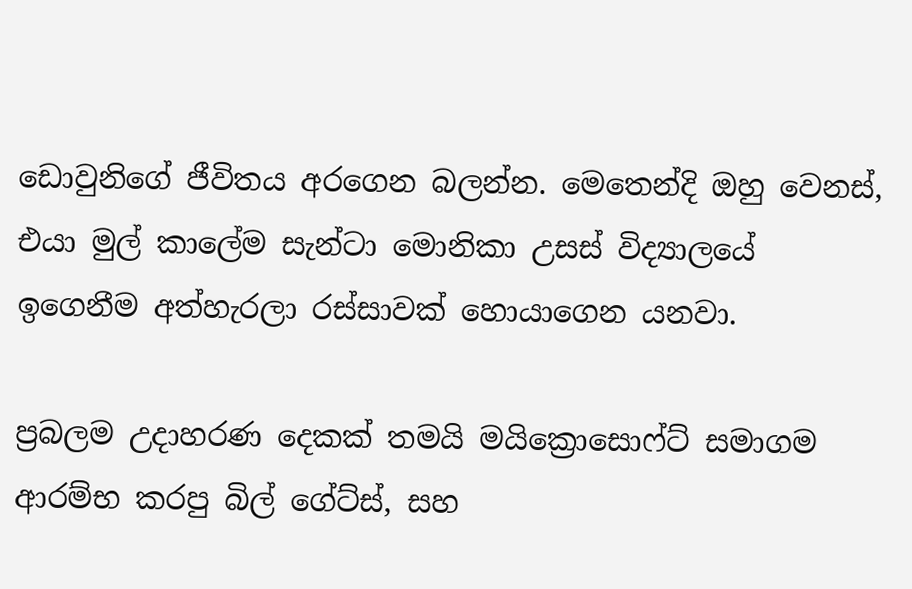ඩොවුනිගේ ජීවිතය අරගෙන බලන්න. මෙතෙන්දි ඔහු වෙනස්, එයා මුල් කාලේම සැන්ටා මොනිකා උසස් විද්‍යාලයේ ඉගෙනීම අත්හැරලා රස්සාවක් හොයාගෙන යනවා.

ප්‍රබලම උදාහරණ දෙකක් තමයි මයික්‍රොසොෆ්ට් සමාගම ආරම්භ කරපු බිල් ගේට්ස්, සහ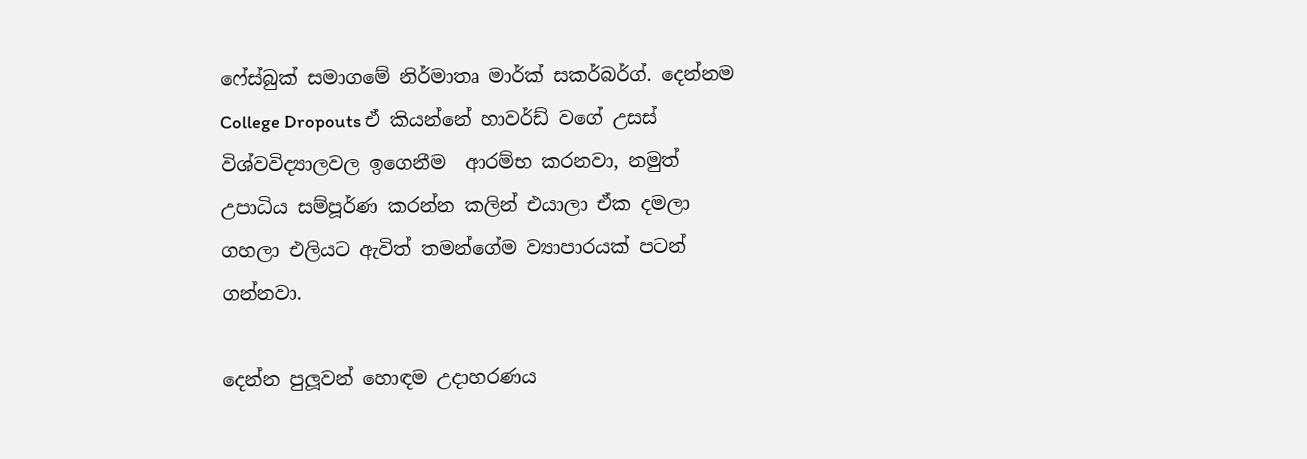ෆේස්බුක් සමාගමේ නිර්මාතෘ මාර්ක් සකර්බර්ග්. දෙන්නම College Dropouts ඒ කියන්නේ හාවර්ඩ් වගේ උසස් විශ්වවිද්‍යාලවල ඉගෙනීම  ආරම්භ කරනවා, නමුත් උපාධිය සම්පූර්ණ කරන්න කලින් එයාලා ඒක දමලා ගහලා එලියට ඇවිත් තමන්ගේම ව්‍යාපාරයක් පටන් ගන්නවා.

දෙන්න පුලූවන් හොඳම උදාහරණය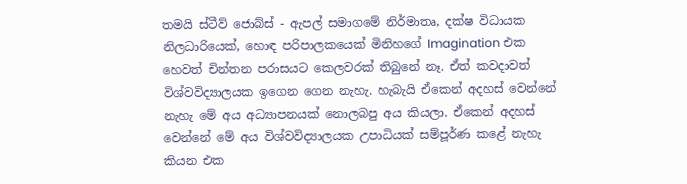තමයි ස්ටීව් ජොබ්ස් - ඇපල් සමාගමේ නිර්මාතෘ, දක්ෂ විධායක නිලධාරියෙක්, හොඳ පරිපාලකයෙක් මිනිහගේ Imagination එක හෙවත් චින්තන පරාසයට කෙලවරක් තිබුනේ නෑ. ඒත් කවදාවත් විශ්වවිද්‍යාලයක ඉගෙන ගෙන නැහැ. හැබැයි ඒකෙන් අදහස් වෙන්නේ නැහැ මේ අය අධ්‍යාපනයක් නොලබපු අය කියලා. ඒකෙන් අදහස් වෙන්නේ මේ අය විශ්වවිද්‍යාලයක උපාධියක් සම්පූර්ණ කළේ නැහැ කියන එක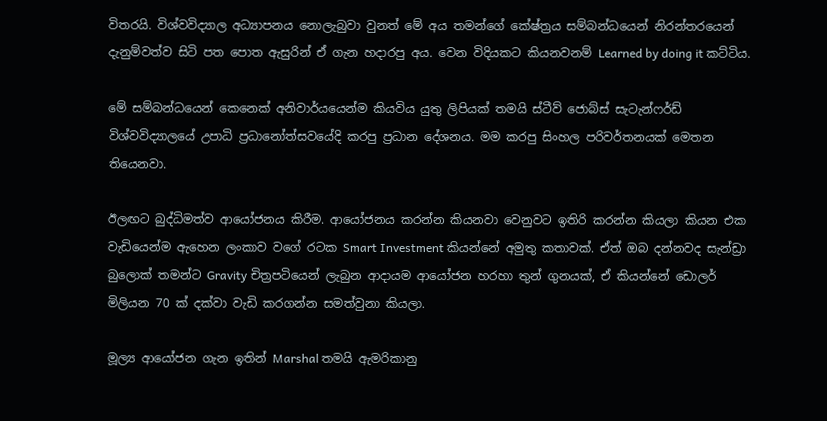විතරයි. විශ්වවිද්‍යාල අධ්‍යාපනය නොලැබුවා වුනත් මේ අය තමන්ගේ කේෂ්ත්‍රය සම්බන්ධයෙන් නිරන්තරයෙන් දැනුම්වත්ව සිටි පත පොත ඇසුරින් ඒ ගැන හදාරපු අය. වෙන විදියකට කියනවනම් Learned by doing it කට්ටිය.

මේ සම්බන්ධයෙන් කෙනෙක් අනිවාර්යයෙන්ම කියවිය යුතු ලිපියක් තමයි ස්ටීව් ජොබ්ස් සැටැන්ෆර්ඩ් විශ්වවිද්‍යාලයේ උපාධි ප්‍රධානෝත්සවයේදි කරපු ප්‍රධාන දේශනය. මම කරපු සිංහල පරිවර්තනයක් මෙතන තියෙනවා.

ඊලඟට බුද්ධිමත්ව ආයෝජනය කිරීම. ආයෝජනය කරන්න කියනවා වෙනුවට ඉතිරි කරන්න කියලා කියන එක වැඩියෙන්ම ඇහෙන ලංකාව වගේ රටක Smart Investment කියන්නේ අමුතු කතාවක්. ඒත් ඔබ දන්නවද සැන්ඩ්‍රා බුලොක් තමන්ට Gravity චිත්‍රපටියෙන් ලැබුන ආදායම ආයෝජන හරහා තුන් ගුනයක්, ඒ කියන්නේ ඩොලර් මිලියන 70 ක් දක්වා වැඩි කරගන්න සමත්වුනා කියලා.

මූල්‍ය ආයෝජන ගැන ඉතින් Marshal තමයි ඇමරිකානු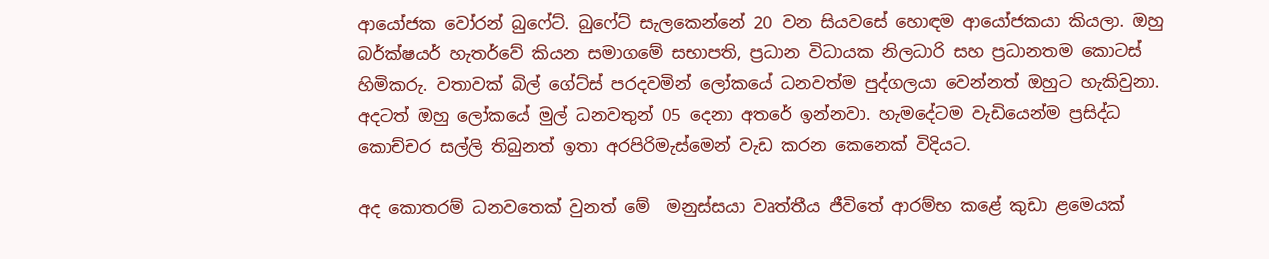ආයෝජක වෝරන් බුෆේට්. බුෆේට් සැලකෙන්නේ 20 වන සියවසේ හොඳම ආයෝජකයා කියලා. ඔහු බර්ක්ෂයර් හැතර්වේ කියන සමාගමේ සභාපති, ප්‍රධාන විධායක නිලධාරි සහ ප්‍රධානතම කොටස් හිමිකරු. වතාවක් බිල් ගේට්ස් පරදවමින් ලෝකයේ ධනවත්ම පුද්ගලයා වෙන්නත් ඔහුට හැකිවුනා. අදටත් ඔහු ලෝකයේ මුල් ධනවතුන් 05 දෙනා අතරේ ඉන්නවා. හැමදේටම වැඩියෙන්ම ප්‍රසිද්ධ කොච්චර සල්ලි තිබුනත් ඉතා අරපිරිමැස්මෙන් වැඩ කරන කෙනෙක් විදියට.

අද කොතරම් ධනවතෙක් වුනත් මේ  මනුස්සයා වෘත්තීය ජීවිතේ ආරම්භ කළේ කුඩා ළමෙයක්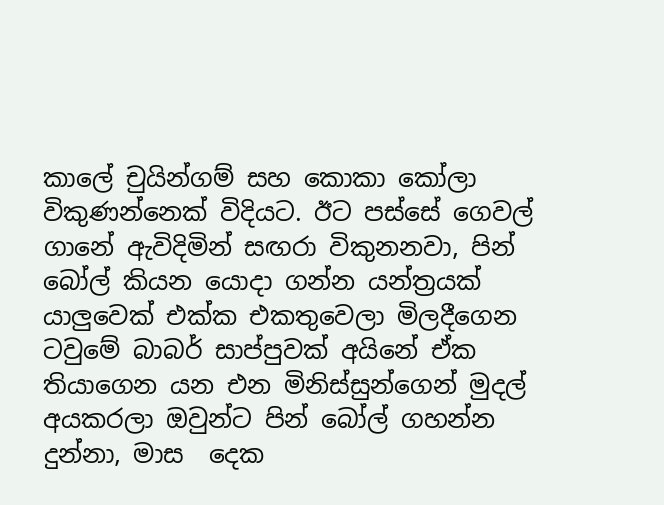කාලේ චුයින්ගම් සහ කොකා කෝලා විකුණන්නෙක් විදියට. ඊට පස්සේ ගෙවල් ගානේ ඇවිදිමින් සඟරා විකුනනවා, පින් බෝල් කියන යොදා ගන්න යන්ත්‍රයක් යාලුවෙක් එක්ක එකතුවෙලා මිලදීගෙන ටවුමේ බාබර් සාප්පුවක් අයිනේ ඒක තියාගෙන යන එන මිනිස්සුන්ගෙන් මුදල් අයකරලා ඔවුන්ට පින් බෝල් ගහන්න දුන්නා, මාස  දෙක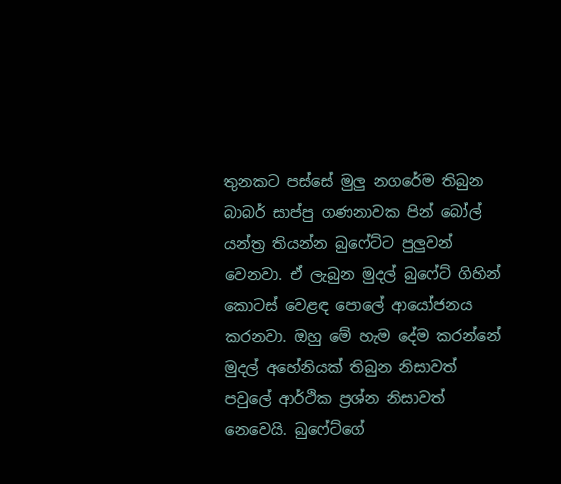තුනකට පස්සේ මුලු නගරේම තිබුන බාබර් සාප්පු ගණනාවක පින් බෝල් යන්ත්‍ර තියන්න බුෆේට්ට පුලුවන් වෙනවා. ඒ ලැබුන මුදල් බුෆේට් ගිහින් කොටස් වෙළඳ පොලේ ආයෝජනය කරනවා. ඔහු මේ හැම දේම කරන්නේ මුදල් අහේනියක් තිබුන නිසාවත් පවුලේ ආර්ථික ප්‍රශ්න නිසාවත් නෙවෙයි. බුෆේට්ගේ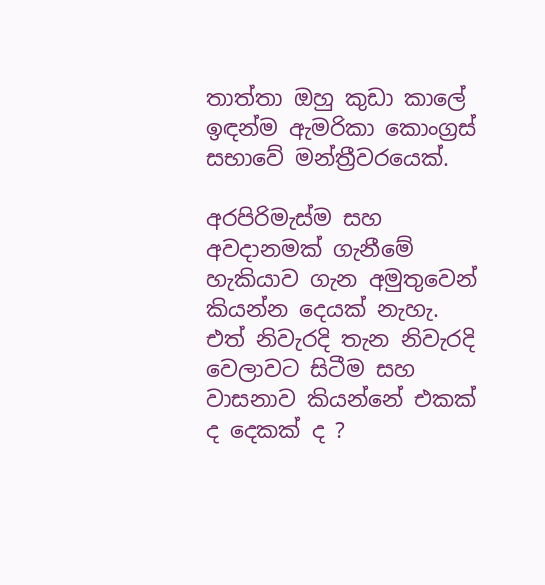තාත්තා ඔහු කුඩා කාලේ ඉඳන්ම ඇමරිකා කොංග්‍රස් සභාවේ මන්ත්‍රීවරයෙක්.

අරපිරිමැස්ම සහ අවදානමක් ගැනීමේ හැකියාව ගැන අමුතුවෙන් කියන්න දෙයක් නැහැ. එත් නිවැරදි තැන නිවැරදි වෙලාවට සිටීම සහ වාසනාව කියන්නේ එකක් ද දෙකක් ද ?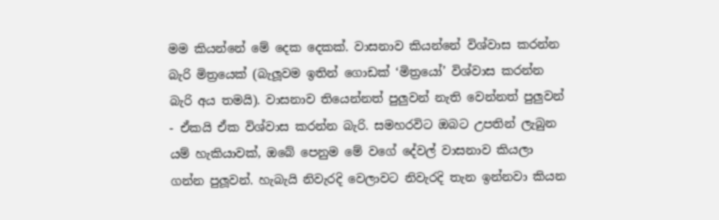මම කියන්නේ මේ දෙක දෙකක්. වාසනාව කියන්නේ විශ්වාස කරන්න බැරි මිත්‍රයෙක් (බැලූවම ඉතින් ගොඩක් ‘මිත්‍රයෝ’ විශ්වාස කරන්න බැරි අය තමයි). වාසනාව තියෙන්නත් පුලුවන් නැති වෙන්නත් පුලුවන් - ඒකයි ඒක විශ්වාස කරන්න බැරි. සමහරවිට ඔබට උපතින් ලැබුන යම් හැකියාවක්, ඔබේ පෙනුම මේ වගේ දේවල් වාසනාව කියලා ගන්න පුලූවන්. හැබැයි නිවැරදි වෙලාවට නිවැරදි තැන ඉන්නවා කියන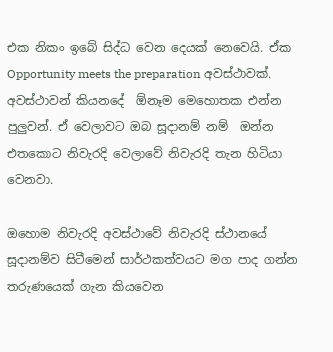එක නිකං ඉබේ සිද්ධ වෙන දෙයක් නෙවෙයි. ඒක Opportunity meets the preparation අවස්ථාවක්.  අවස්ථාවන් කියනදේ  ඕනෑම මෙහොතක එන්න පුලුවන්. ඒ වෙලාවට ඔබ සූදානම් නම්  ඔන්න එතකොට නිවැරදි වෙලාවේ නිවැරදි තැන හිටියා වෙනවා.

ඔහොම නිවැරදි අවස්ථාවේ නිවැරදි ස්ථානයේ සූදානම්ව සිටීමෙන් සාර්ථකත්වයට මග පාද ගන්න තරුණයෙක් ගැන කියවෙන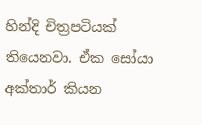හින්දි චිත්‍රපටියක් තියෙනවා. ඒක සෝයා අක්තාර් කියන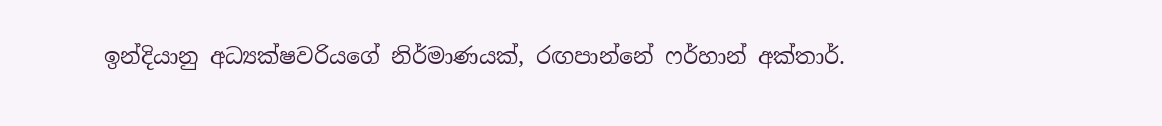ඉන්දියානු අධ්‍යක්ෂවරියගේ නිර්මාණයක්, රඟපාන්නේ ෆර්හාන් අක්තාර්.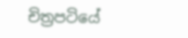චිත්‍රපටියේ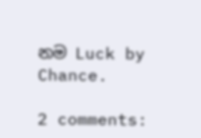නම Luck by Chance.

2 comments: